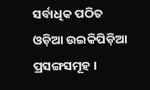ସର୍ବାଧିକ ପଠିତ ଓଡ଼ିଆ ଉଇକିପିଡ଼ିଆ ପ୍ରସଙ୍ଗସମୂହ ।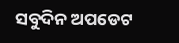ସବୁଦିନ ଅପଡେଟ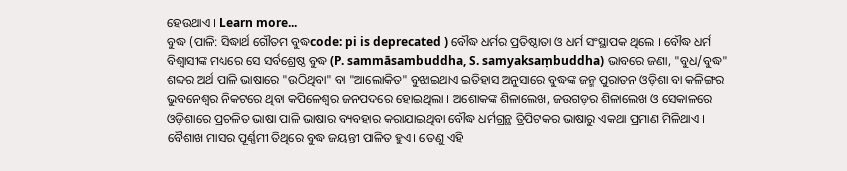ହେଉଥାଏ । Learn more...
ବୁଦ୍ଧ (ପାଳି: ସିଦ୍ଧାର୍ଥ ଗୌତମ ବୁଦ୍ଧcode: pi is deprecated ) ବୌଦ୍ଧ ଧର୍ମର ପ୍ରତିଷ୍ଠାତା ଓ ଧର୍ମ ସଂସ୍ଥାପକ ଥିଲେ । ବୌଦ୍ଧ ଧର୍ମ ବିଶ୍ୱାସୀଙ୍କ ମଧ୍ୟରେ ସେ ସର୍ବଶ୍ରେଷ୍ଠ ବୁଦ୍ଧ (P. sammāsambuddha, S. samyaksaṃbuddha) ଭାବରେ ଜଣା, "ବୁଧ/ବୁଦ୍ଧ" ଶବ୍ଦର ଅର୍ଥ ପାଳି ଭାଷାରେ "ଉଠିଥିବା" ବା "ଆଲୋକିତ" ବୁଝାଇଥାଏ ଇତିହାସ ଅନୁସାରେ ବୁଦ୍ଧଙ୍କ ଜନ୍ମ ପୁରାତନ ଓଡ଼ିଶା ବା କଳିଙ୍ଗର ଭୁବନେଶ୍ୱର ନିକଟରେ ଥିବା କପିଳେଶ୍ୱର ଜନପଦରେ ହୋଇଥିଲା । ଅଶୋକଙ୍କ ଶିଳାଲେଖ, ଜଉଗଡ଼ର ଶିଳାଲେଖ ଓ ସେକାଳରେ ଓଡ଼ିଶାରେ ପ୍ରଚଳିତ ଭାଷା ପାଳି ଭାଷାର ବ୍ୟବହାର କରାଯାଇଥିବା ବୌଦ୍ଧ ଧର୍ମଗ୍ରନ୍ଥ ତ୍ରିପିଟକର ଭାଷାରୁ ଏକଥା ପ୍ରମାଣ ମିଳିଥାଏ ।
ବୈଶାଖ ମାସର ପୂର୍ଣ୍ଣମୀ ତିଥିରେ ବୁଦ୍ଧ ଜୟନ୍ତୀ ପାଳିତ ହୁଏ। ତେଣୁ ଏହି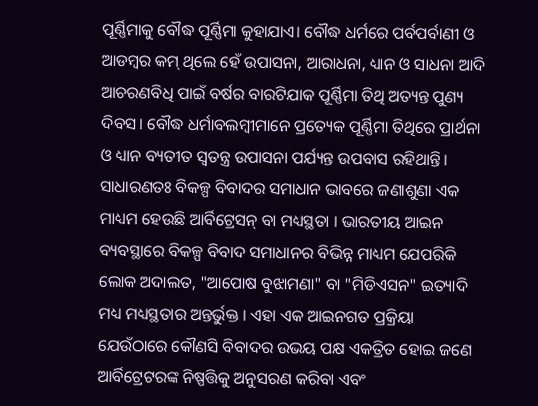ପୂର୍ଣ୍ଣିମାକୁ ବୌଦ୍ଧ ପୂର୍ଣ୍ଣିମା କୁହାଯାଏ। ବୌଦ୍ଧ ଧର୍ମରେ ପର୍ବପର୍ବାଣୀ ଓ ଆଡମ୍ବର କମ୍ ଥିଲେ ହେଁ ଉପାସନା, ଆରାଧନା, ଧ୍ୟାନ ଓ ସାଧନା ଆଦି ଆଚରଣବିଧି ପାଇଁ ବର୍ଷର ବାରଟିଯାକ ପୂର୍ଣ୍ଣିମା ତିଥି ଅତ୍ୟନ୍ତ ପୁଣ୍ୟ ଦିବସ। ବୌଦ୍ଧ ଧର୍ମାବଲମ୍ବୀମାନେ ପ୍ରତ୍ୟେକ ପୂର୍ଣ୍ଣିମା ତିଥିରେ ପ୍ରାର୍ଥନା ଓ ଧ୍ୟାନ ବ୍ୟତୀତ ସ୍ୱତନ୍ତ୍ର ଉପାସନା ପର୍ଯ୍ୟନ୍ତ ଉପବାସ ରହିଥାନ୍ତି।
ସାଧାରଣତଃ ବିକଳ୍ପ ବିବାଦର ସମାଧାନ ଭାବରେ ଜଣାଶୁଣା ଏକ ମାଧ୍ୟମ ହେଉଛି ଆର୍ବିଟ୍ରେସନ୍ ବା ମଧ୍ୟସ୍ଥତା । ଭାରତୀୟ ଆଇନ ବ୍ୟବସ୍ଥାରେ ବିକଳ୍ପ ବିବାଦ ସମାଧାନର ବିଭିନ୍ନ ମାଧ୍ୟମ ଯେପରିକି ଲୋକ ଅଦାଲତ, "ଆପୋଷ ବୁଝାମଣା" ବା "ମିଡିଏସନ" ଇତ୍ୟାଦି ମଧ୍ୟ ମଧ୍ୟସ୍ଥତାର ଅନ୍ତର୍ଭୁକ୍ତ । ଏହା ଏକ ଆଇନଗତ ପ୍ରକ୍ରିୟା ଯେଉଁଠାରେ କୌଣସି ବିବାଦର ଉଭୟ ପକ୍ଷ ଏକତ୍ରିତ ହୋଇ ଜଣେ ଆର୍ବିଟ୍ରେଟରଙ୍କ ନିଷ୍ପତ୍ତିକୁ ଅନୁସରଣ କରିବା ଏବଂ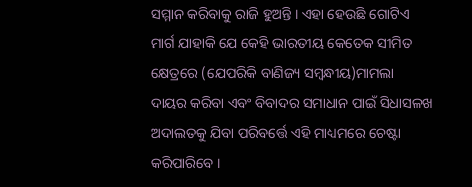ସମ୍ମାନ କରିବାକୁ ରାଜି ହୁଅନ୍ତି । ଏହା ହେଉଛି ଗୋଟିଏ ମାର୍ଗ ଯାହାକି ଯେ କେହି ଭାରତୀୟ କେତେକ ସୀମିତ କ୍ଷେତ୍ରରେ (ଯେପରିକି ବାଣିଜ୍ୟ ସମ୍ବନ୍ଧୀୟ)ମାମଲା ଦାୟର କରିବା ଏବଂ ବିବାଦର ସମାଧାନ ପାଇଁ ସିଧାସଳଖ ଅଦାଲତକୁ ଯିବା ପରିବର୍ତ୍ତେ ଏହି ମାଧ୍ୟମରେ ଚେଷ୍ଟା କରିପାରିବେ ।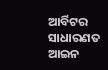ଆର୍ବିଟର ସାଧାରଣତ ଆଇନ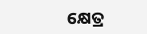କ୍ଷେତ୍ର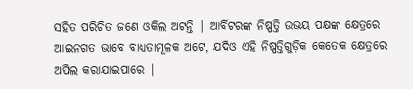ସହିତ ପରିଚିତ ଜଣେ ଓକିଲ ଅଟନ୍ତି | ଆର୍ବିଟରଙ୍କ ନିଷ୍ପତ୍ତି ଉଭୟ ପକ୍ଷଙ୍କ କ୍ଷେତ୍ରରେ ଆଇନଗତ ଭାବେ ବାଧ୍ୟତାମୂଳକ ଅଟେ, ଯଦିଓ ଏହି ନିଷ୍ପତ୍ତିଗୁଡ଼ିକ କେତେକ କ୍ଷେତ୍ରରେ ଅପିଲ କରାଯାଇପାରେ |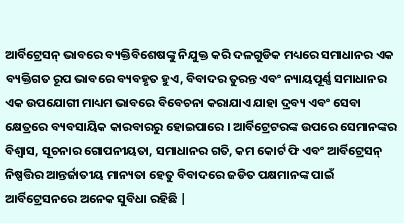ଆର୍ବିଟ୍ରେସନ୍ ଭାବରେ ବ୍ୟକ୍ତିବିଶେଷଙ୍କୁ ନିଯୁକ୍ତ କରି ଦଳଗୁଡିକ ମଧ୍ୟରେ ସମାଧାନର ଏକ ବ୍ୟକ୍ତିଗତ ରୂପ ଭାବରେ ବ୍ୟବହୃତ ହୁଏ, ବିବାଦର ତୁରନ୍ତ ଏବଂ ନ୍ୟାୟପୂର୍ଣ୍ଣ ସମାଧାନର ଏକ ଉପଯୋଗୀ ମାଧ୍ୟମ ଭାବରେ ବିବେଚନା କରାଯାଏ ଯାହା ଦ୍ରବ୍ୟ ଏବଂ ସେବା କ୍ଷେତ୍ରରେ ବ୍ୟବସାୟିକ କାରବାରରୁ ହୋଇପାରେ । ଆର୍ବିଟ୍ରେଟରଙ୍କ ଉପରେ ସେମାନଙ୍କର ବିଶ୍ୱାସ, ସୂଚନାର ଗୋପନୀୟତା, ସମାଧାନର ଗତି, କମ କୋର୍ଟ ଫି ଏବଂ ଆର୍ବିଟ୍ରେସନ୍ ନିଷ୍ପତ୍ତିର ଆନ୍ତର୍ଜାତୀୟ ମାନ୍ୟତା ହେତୁ ବିବାଦରେ ଜଡିତ ପକ୍ଷମାନଙ୍କ ପାଇଁ ଆର୍ବିଟ୍ରେସନରେ ଅନେକ ସୁବିଧା ରହିଛି |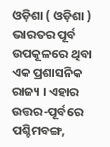ଓଡ଼ିଶା ( ଓଡ଼ିଶା ) ଭାରତର ପୂର୍ବ ଉପକୂଳରେ ଥିବା ଏକ ପ୍ରଶାସନିକ ରାଜ୍ୟ । ଏହାର ଉତ୍ତର-ପୂର୍ବରେ ପଶ୍ଚିମବଙ୍ଗ,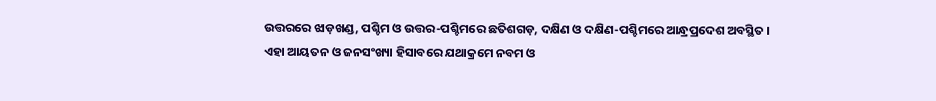ଉତ୍ତରରେ ଝାଡ଼ଖଣ୍ଡ, ପଶ୍ଚିମ ଓ ଉତ୍ତର-ପଶ୍ଚିମରେ ଛତିଶଗଡ଼, ଦକ୍ଷିଣ ଓ ଦକ୍ଷିଣ-ପଶ୍ଚିମରେ ଆନ୍ଧ୍ରପ୍ରଦେଶ ଅବସ୍ଥିତ । ଏହା ଆୟତନ ଓ ଜନସଂଖ୍ୟା ହିସାବରେ ଯଥାକ୍ରମେ ନବମ ଓ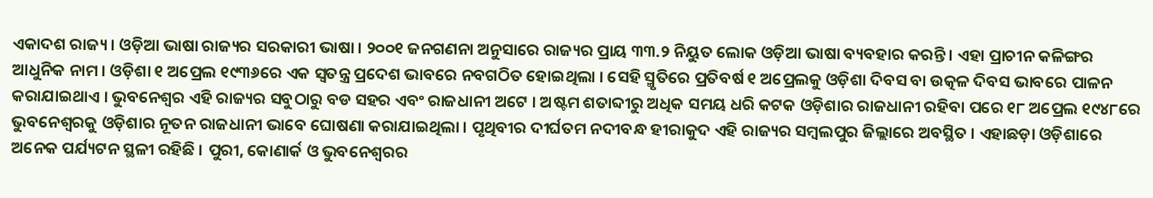ଏକାଦଶ ରାଜ୍ୟ । ଓଡ଼ିଆ ଭାଷା ରାଜ୍ୟର ସରକାରୀ ଭାଷା । ୨୦୦୧ ଜନଗଣନା ଅନୁସାରେ ରାଜ୍ୟର ପ୍ରାୟ ୩୩.୨ ନିୟୁତ ଲୋକ ଓଡ଼ିଆ ଭାଷା ବ୍ୟବହାର କରନ୍ତି । ଏହା ପ୍ରାଚୀନ କଳିଙ୍ଗର ଆଧୁନିକ ନାମ । ଓଡ଼ିଶା ୧ ଅପ୍ରେଲ ୧୯୩୬ରେ ଏକ ସ୍ୱତନ୍ତ୍ର ପ୍ରଦେଶ ଭାବରେ ନବଗଠିତ ହୋଇଥିଲା । ସେହି ସ୍ମୃତିରେ ପ୍ରତିବର୍ଷ ୧ ଅପ୍ରେଲକୁ ଓଡ଼ିଶା ଦିବସ ବା ଉତ୍କଳ ଦିବସ ଭାବରେ ପାଳନ କରାଯାଇଥାଏ । ଭୁବନେଶ୍ୱର ଏହି ରାଜ୍ୟର ସବୁଠାରୁ ବଡ ସହର ଏବଂ ରାଜଧାନୀ ଅଟେ । ଅଷ୍ଟମ ଶତାବ୍ଦୀରୁ ଅଧିକ ସମୟ ଧରି କଟକ ଓଡ଼ିଶାର ରାଜଧାନୀ ରହିବା ପରେ ୧୮ ଅପ୍ରେଲ ୧୯୪୮ରେ ଭୁବନେଶ୍ୱରକୁ ଓଡ଼ିଶାର ନୂତନ ରାଜଧାନୀ ଭାବେ ଘୋଷଣା କରାଯାଇଥିଲା । ପୃଥିବୀର ଦୀର୍ଘତମ ନଦୀବନ୍ଧ ହୀରାକୁଦ ଏହି ରାଜ୍ୟର ସମ୍ବଲପୁର ଜିଲ୍ଲାରେ ଅବସ୍ଥିତ । ଏହାଛଡ଼ା ଓଡ଼ିଶାରେ ଅନେକ ପର୍ଯ୍ୟଟନ ସ୍ଥଳୀ ରହିଛି । ପୁରୀ, କୋଣାର୍କ ଓ ଭୁବନେଶ୍ୱରର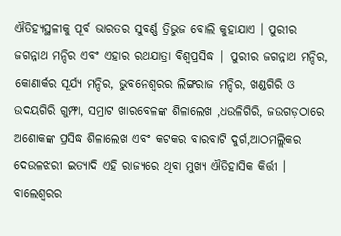ଐତିହ୍ୟସ୍ଥଳୀକୁ ପୂର୍ବ ଭାରତର ସୁବର୍ଣ୍ଣ ତ୍ରିଭୁଜ ବୋଲି କୁହାଯାଏ । ପୁରୀର ଜଗନ୍ନାଥ ମନ୍ଦିର ଏବଂ ଏହାର ରଥଯାତ୍ରା ବିଶ୍ୱପ୍ରସିଦ୍ଧ | ପୁରୀର ଜଗନ୍ନାଥ ମନ୍ଦିର, କୋଣାର୍କର ସୂର୍ଯ୍ୟ ମନ୍ଦିର, ଭୁବନେଶ୍ୱରର ଲିଙ୍ଗରାଜ ମନ୍ଦିର, ଖଣ୍ଡଗିରି ଓ ଉଦୟଗିରି ଗୁମ୍ଫା, ସମ୍ରାଟ ଖାରବେଳଙ୍କ ଶିଳାଲେଖ ,ଧଉଳିଗିରି, ଜଉଗଡ଼ଠାରେ ଅଶୋକଙ୍କ ପ୍ରସିଦ୍ଧ ଶିଳାଲେଖ ଏବଂ କଟକର ବାରବାଟି ଦୁର୍ଗ,ଆଠମଲ୍ଲିକର ଦେଉଳଝରୀ ଇତ୍ୟାଦି ଏହି ରାଜ୍ୟରେ ଥିବା ମୁଖ୍ୟ ଐତିହାସିକ କିର୍ତ୍ତୀ । ବାଲେଶ୍ୱରର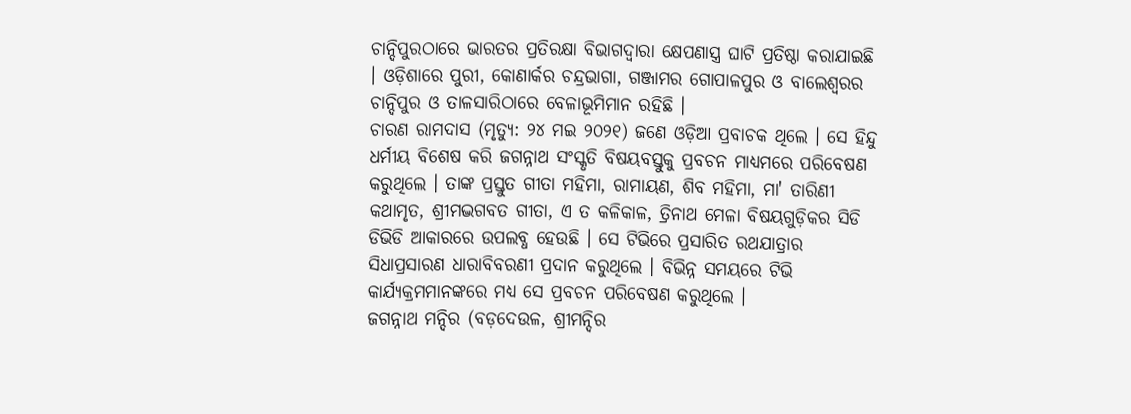ଚାନ୍ଦିପୁରଠାରେ ଭାରତର ପ୍ରତିରକ୍ଷା ବିଭାଗଦ୍ୱାରା କ୍ଷେପଣାସ୍ତ୍ର ଘାଟି ପ୍ରତିଷ୍ଠା କରାଯାଇଛି । ଓଡ଼ିଶାରେ ପୁରୀ, କୋଣାର୍କର ଚନ୍ଦ୍ରଭାଗା, ଗଞ୍ଜାମର ଗୋପାଳପୁର ଓ ବାଲେଶ୍ୱରର ଚାନ୍ଦିପୁର ଓ ତାଳସାରିଠାରେ ବେଳାଭୂମିମାନ ରହିଛି ।
ଚାରଣ ରାମଦାସ (ମୃତ୍ୟୁ: ୨୪ ମଇ ୨୦୨୧) ଜଣେ ଓଡ଼ିଆ ପ୍ରବାଚକ ଥିଲେ । ସେ ହିନ୍ଦୁ ଧର୍ମୀୟ ବିଶେଷ କରି ଜଗନ୍ନାଥ ସଂସ୍କୃତି ବିଷୟବସ୍ତୁକୁ ପ୍ରବଚନ ମାଧ୍ୟମରେ ପରିବେଷଣ କରୁଥିଲେ । ତାଙ୍କ ପ୍ରସ୍ତୁତ ଗୀତା ମହିମା, ରାମାୟଣ, ଶିବ ମହିମା, ମା' ତାରିଣୀ କଥାମୃତ, ଶ୍ରୀମଦ୍ଭଗବତ ଗୀତା, ଏ ତ କଳିକାଳ, ତ୍ରିନାଥ ମେଳା ବିଷୟଗୁଡ଼ିକର ସିଡି ଡିଭିଡି ଆକାରରେ ଉପଲବ୍ଧ ହେଉଛି । ସେ ଟିଭିରେ ପ୍ରସାରିତ ରଥଯାତ୍ରାର ସିଧାପ୍ରସାରଣ ଧାରାବିବରଣୀ ପ୍ରଦାନ କରୁଥିଲେ । ବିଭିନ୍ନ ସମୟରେ ଟିଭି କାର୍ଯ୍ୟକ୍ରମମାନଙ୍କରେ ମଧ୍ୟ ସେ ପ୍ରବଚନ ପରିବେଷଣ କରୁଥିଲେ ।
ଜଗନ୍ନାଥ ମନ୍ଦିର (ବଡ଼ଦେଉଳ, ଶ୍ରୀମନ୍ଦିର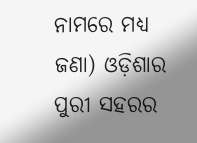ନାମରେ ମଧ୍ୟ ଜଣା) ଓଡ଼ିଶାର ପୁରୀ ସହରର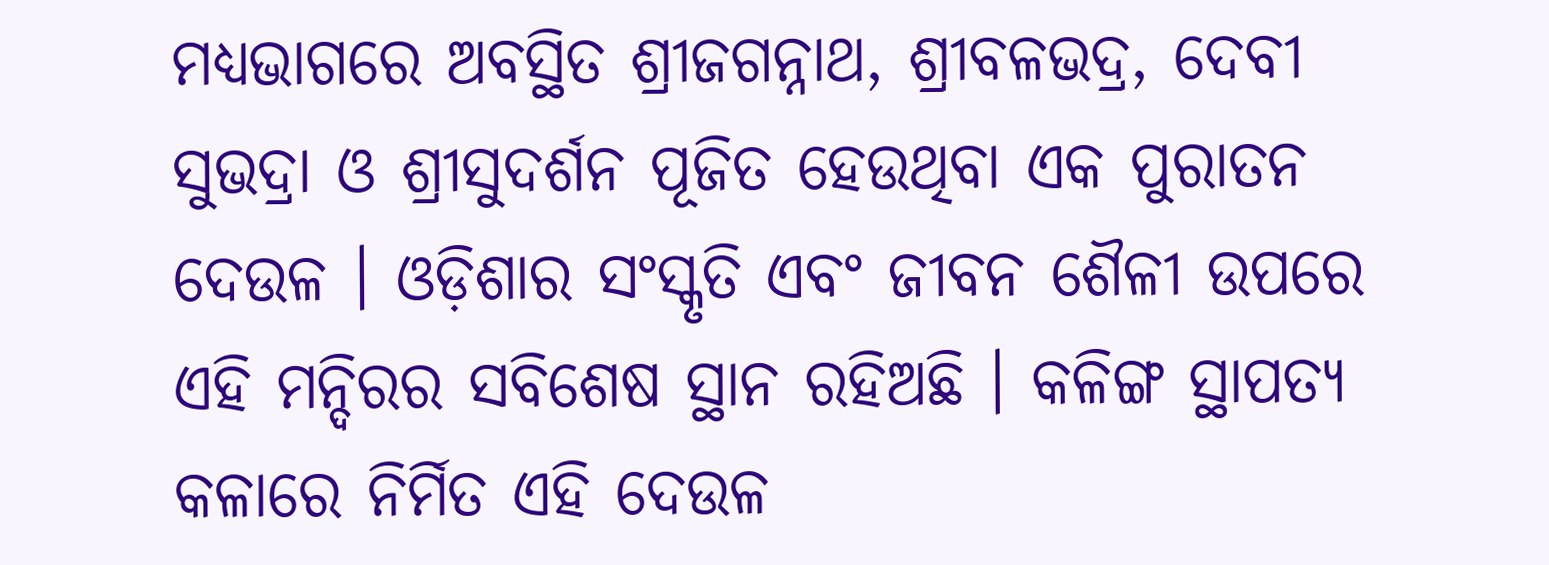ମଧ୍ୟଭାଗରେ ଅବସ୍ଥିତ ଶ୍ରୀଜଗନ୍ନାଥ, ଶ୍ରୀବଳଭଦ୍ର, ଦେବୀ ସୁଭଦ୍ରା ଓ ଶ୍ରୀସୁଦର୍ଶନ ପୂଜିତ ହେଉଥିବା ଏକ ପୁରାତନ ଦେଉଳ । ଓଡ଼ିଶାର ସଂସ୍କୃତି ଏବଂ ଜୀବନ ଶୈଳୀ ଉପରେ ଏହି ମନ୍ଦିରର ସବିଶେଷ ସ୍ଥାନ ରହିଅଛି । କଳିଙ୍ଗ ସ୍ଥାପତ୍ୟ କଳାରେ ନିର୍ମିତ ଏହି ଦେଉଳ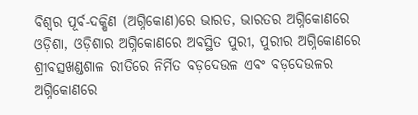ବିଶ୍ୱର ପୂର୍ବ-ଦକ୍ଷିଣ (ଅଗ୍ନିକୋଣ)ରେ ଭାରତ, ଭାରତର ଅଗ୍ନିକୋଣରେ ଓଡ଼ିଶା, ଓଡ଼ିଶାର ଅଗ୍ନିକୋଣରେ ଅବସ୍ଥିତ ପୁରୀ, ପୁରୀର ଅଗ୍ନିକୋଣରେ ଶ୍ରୀବତ୍ସଖଣ୍ଡଶାଳ ରୀତିରେ ନିର୍ମିତ ବଡ଼ଦେଉଳ ଏବଂ ବଡ଼ଦେଉଳର ଅଗ୍ନିକୋଣରେ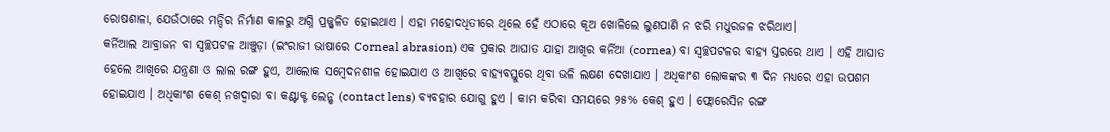ରୋଷଶାଳା, ଯେଉଁଠାରେ ମନ୍ଦିର ନିର୍ମାଣ କାଳରୁ ଅଗ୍ନି ପ୍ରଜ୍ଜ୍ୱଳିତ ହୋଇଥାଏ । ଏହା ମହୋଦଧିତୀରେ ଥିଲେ ହେଁ ଏଠାରେ କୂଅ ଖୋଳିଲେ ଲୁଣପାଣି ନ ଝରି ମଧୁରଜଳ ଝରିଥାଏ।
କର୍ନିଆଲ ଆବ୍ରାଜନ ବା ସ୍ୱଚ୍ଛପଟଳ ଆଞ୍ଚୁଡ଼ା (ଇଂରାଜୀ ଭାଷାରେ Corneal abrasion) ଏକ ପ୍ରକାର ଆଘାତ ଯାହା ଆଖିର କର୍ନିଆ (cornea) ବା ସ୍ୱଚ୍ଛପଟଳର ବାହ୍ୟ ସ୍ତରରେ ଥାଏ । ଏହି ଆଘାତ ହେଲେ ଆଖିରେ ଯନ୍ତ୍ରଣା ଓ ଲାଲ ରଙ୍ଗ ହୁଏ, ଆଲୋକ ସମ୍ବେଦନଶୀଳ ହୋଇଯାଏ ଓ ଆଖିରେ ବାହ୍ୟବସ୍ତୁରେ ଥିବା ଭଳି ଲକ୍ଷଣ ଦେଖାଯାଏ । ଅଧିକାଂଶ ଲୋକଙ୍କର ୩ ଦିନ ମଧ୍ୟରେ ଏହା ଉପଶମ ହୋଇଯାଏ । ଅଧିକାଂଶ କେଶ୍ ନଖଦ୍ୱାରା ବା କଣ୍ଟାକ୍ଟ ଲେନ୍ଶ (contact lens) ବ୍ୟବହାର ଯୋଗୁ ହୁଏ । କାମ କରିବା ସମୟରେ ୨୫% କେଶ୍ ହୁଏ । ଫ୍ଲୋରେସିନ ରଙ୍ଗ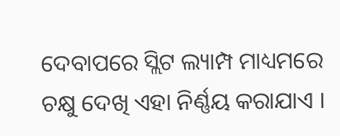ଦେବାପରେ ସ୍ଲିଟ ଲ୍ୟାମ୍ପ ମାଧ୍ୟମରେ ଚକ୍ଷୁ ଦେଖି ଏହା ନିର୍ଣ୍ଣୟ କରାଯାଏ ।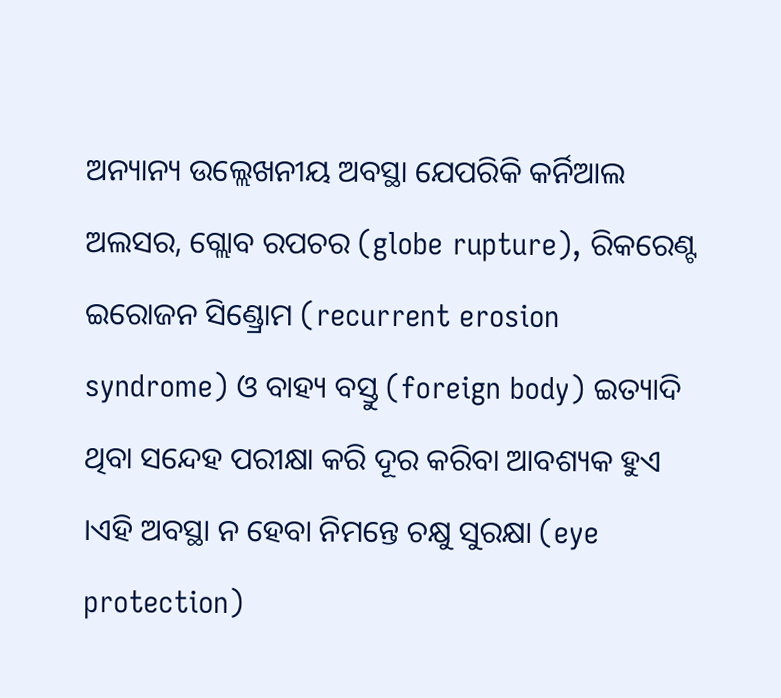ଅନ୍ୟାନ୍ୟ ଉଲ୍ଲେଖନୀୟ ଅବସ୍ଥା ଯେପରିକି କର୍ନିଆଲ ଅଲସର, ଗ୍ଲୋବ ରପଚର (globe rupture), ରିକରେଣ୍ଟ ଇରୋଜନ ସିଣ୍ଡ୍ରୋମ (recurrent erosion syndrome) ଓ ବାହ୍ୟ ବସ୍ତୁ (foreign body) ଇତ୍ୟାଦି ଥିବା ସନ୍ଦେହ ପରୀକ୍ଷା କରି ଦୂର କରିବା ଆବଶ୍ୟକ ହୁଏ ।ଏହି ଅବସ୍ଥା ନ ହେବା ନିମନ୍ତେ ଚକ୍ଷୁ ସୁରକ୍ଷା (eye protection)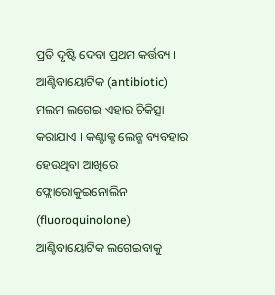ପ୍ରତି ଦୃଷ୍ଟି ଦେବା ପ୍ରଥମ କର୍ତ୍ତବ୍ୟ । ଆଣ୍ଟିବାୟୋଟିକ (antibiotic) ମଲମ ଲଗେଇ ଏହାର ଚିକିତ୍ସା କରାଯାଏ । କଣ୍ଟାକ୍ଟ ଲେନ୍ଶ ବ୍ୟବହାର ହେଉଥିବା ଆଖିରେ ଫ୍ଲୋରୋକୁଇନୋଲିନ (fluoroquinolone) ଆଣ୍ଟିବାୟୋଟିକ ଲଗେଇବାକୁ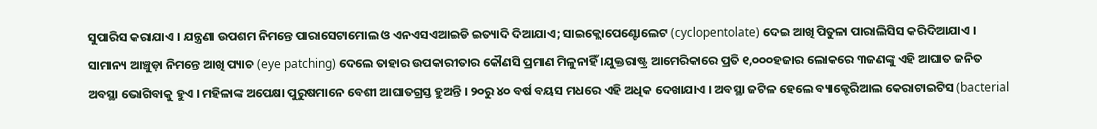ସୁପାରିସ କରାଯାଏ । ଯନ୍ତ୍ରଣା ଉପଶମ ନିମନ୍ତେ ପାରାସେଟାମୋଲ ଓ ଏନଏସଏଆଇଡି ଇତ୍ୟାଦି ଦିଆଯାଏ; ସାଇକ୍ଲୋପେଣ୍ଟୋଲେଟ (cyclopentolate) ଦେଇ ଆଖି ପିତୁଳା ପାରାଲିସିସ କରିଦିଆଯାଏ । ସାମାନ୍ୟ ଆଞ୍ଚୁଡ଼ା ନିମନ୍ତେ ଆଖି ପ୍ୟାଚ (eye patching) ଦେଲେ ତାହାର ଉପକାରୀତାର କୌଣସି ପ୍ରମାଣ ମିଳୁନାହିଁ ।ଯୁକ୍ତରାଷ୍ଟ୍ର ଆମେରିକାରେ ପ୍ରତି ୧,୦୦୦ହଜାର ଲୋକରେ ୩ଜଣଙ୍କୁ ଏହି ଆଘାତ ଜନିତ ଅବସ୍ଥା ଭୋଗିବାକୁ ହୁଏ । ମହିଳାଙ୍କ ଅପେକ୍ଷା ପୁରୁଷମାନେ ବେଶୀ ଆଘାତଗ୍ରସ୍ତ ହୁଅନ୍ତି । ୨୦ରୁ ୪୦ ବର୍ଷ ବୟସ ମଧରେ ଏହି ଅଧିକ ଦେଖାଯାଏ । ଅବସ୍ଥା ଜଟିଳ ହେଲେ ବ୍ୟାକ୍ଟେରିଆଲ କେରାଟାଇଟିସ (bacterial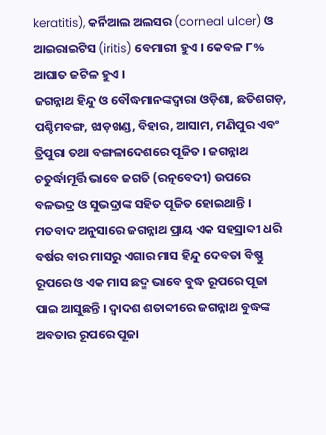keratitis), କର୍ନିଆଲ ଅଲସର (corneal ulcer) ଓ ଆଇରାଇଟିସ (iritis) ବେମାରୀ ହୁଏ । କେବଳ ୮% ଆଘାତ ଜଟିଳ ହୁଏ ।
ଜଗନ୍ନାଥ ହିନ୍ଦୁ ଓ ବୌଦ୍ଧମାନଙ୍କଦ୍ୱାରା ଓଡ଼ିଶା, ଛତିଶଗଡ଼, ପଶ୍ଚିମବଙ୍ଗ, ଝାଡ଼ଖଣ୍ଡ, ବିହାର, ଆସାମ, ମଣିପୁର ଏବଂ ତ୍ରିପୁରା ତଥା ବଙ୍ଗଳାଦେଶରେ ପୂଜିତ । ଜଗନ୍ନାଥ ଚତୁର୍ଦ୍ଧାମୂର୍ତ୍ତି ଭାବେ ଜଗତି (ରତ୍ନବେଦୀ) ଉପରେ ବଳଭଦ୍ର ଓ ସୁଭଦ୍ରାଙ୍କ ସହିତ ପୂଜିତ ହୋଇଥାନ୍ତି । ମତବାଦ ଅନୁସାରେ ଜଗନ୍ନାଥ ପ୍ରାୟ ଏକ ସହସ୍ରାବ୍ଦୀ ଧରି ବର୍ଷର ବାର ମାସରୁ ଏଗାର ମାସ ହିନ୍ଦୁ ଦେବତା ବିଷ୍ଣୁ ରୂପରେ ଓ ଏକ ମାସ ଛଦ୍ମ ଭାବେ ବୁଦ୍ଧ ରୂପରେ ପୂଜା ପାଇ ଆସୁଛନ୍ତି । ଦ୍ୱାଦଶ ଶତାବ୍ଦୀରେ ଜଗନ୍ନାଥ ବୁଦ୍ଧଙ୍କ ଅବତାର ରୂପରେ ପୂଜା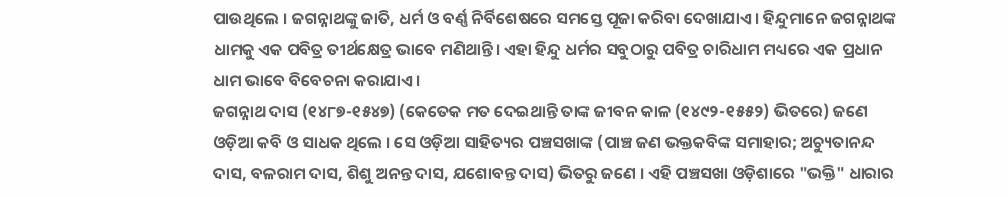ପାଉଥିଲେ । ଜଗନ୍ନାଥଙ୍କୁ ଜାତି, ଧର୍ମ ଓ ବର୍ଣ୍ଣ ନିର୍ବିଶେଷରେ ସମସ୍ତେ ପୂଜା କରିବା ଦେଖାଯାଏ । ହିନ୍ଦୁମାନେ ଜଗନ୍ନାଥଙ୍କ ଧାମକୁ ଏକ ପବିତ୍ର ତୀର୍ଥକ୍ଷେତ୍ର ଭାବେ ମଣିଥାନ୍ତି। ଏହା ହିନ୍ଦୁ ଧର୍ମର ସବୁଠାରୁ ପବିତ୍ର ଚାରିଧାମ ମଧ୍ୟରେ ଏକ ପ୍ରଧାନ ଧାମ ଭାବେ ବିବେଚନା କରାଯାଏ ।
ଜଗନ୍ନାଥ ଦାସ (୧୪୮୭-୧୫୪୭) (କେତେକ ମତ ଦେଇଥାନ୍ତି ତାଙ୍କ ଜୀବନ କାଳ (୧୪୯୨-୧୫୫୨) ଭିତରେ) ଜଣେ ଓଡ଼ିଆ କବି ଓ ସାଧକ ଥିଲେ । ସେ ଓଡ଼ିଆ ସାହିତ୍ୟର ପଞ୍ଚସଖାଙ୍କ (ପାଞ୍ଚ ଜଣ ଭକ୍ତକବିଙ୍କ ସମାହାର; ଅଚ୍ୟୁତାନନ୍ଦ ଦାସ, ବଳରାମ ଦାସ, ଶିଶୁ ଅନନ୍ତ ଦାସ, ଯଶୋବନ୍ତ ଦାସ) ଭିତରୁ ଜଣେ । ଏହି ପଞ୍ଚସଖା ଓଡ଼ିଶାରେ "ଭକ୍ତି" ଧାରାର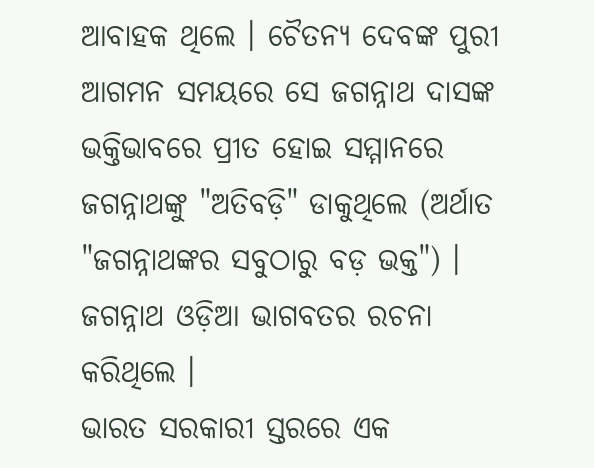ଆବାହକ ଥିଲେ । ଚୈତନ୍ୟ ଦେବଙ୍କ ପୁରୀ ଆଗମନ ସମୟରେ ସେ ଜଗନ୍ନାଥ ଦାସଙ୍କ ଭକ୍ତିଭାବରେ ପ୍ରୀତ ହୋଇ ସମ୍ମାନରେ ଜଗନ୍ନାଥଙ୍କୁ "ଅତିବଡ଼ି" ଡାକୁଥିଲେ (ଅର୍ଥାତ "ଜଗନ୍ନାଥଙ୍କର ସବୁଠାରୁ ବଡ଼ ଭକ୍ତ") । ଜଗନ୍ନାଥ ଓଡ଼ିଆ ଭାଗବତର ରଚନା କରିଥିଲେ ।
ଭାରତ ସରକାରୀ ସ୍ତରରେ ଏକ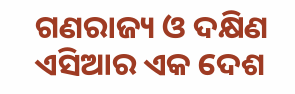ଗଣରାଜ୍ୟ ଓ ଦକ୍ଷିଣ ଏସିଆର ଏକ ଦେଶ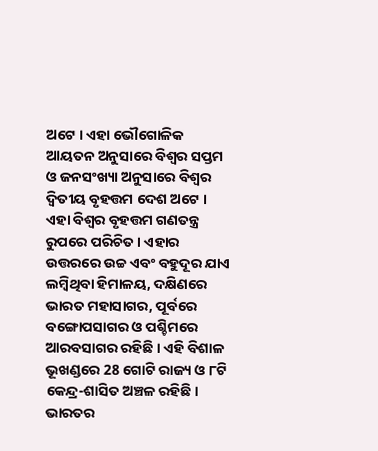ଅଟେ । ଏହା ଭୌଗୋଳିକ ଆୟତନ ଅନୁସାରେ ବିଶ୍ୱର ସପ୍ତମ ଓ ଜନସଂଖ୍ୟା ଅନୁସାରେ ବିଶ୍ୱର ଦ୍ୱିତୀୟ ବୃହତ୍ତମ ଦେଶ ଅଟେ । ଏହା ବିଶ୍ୱର ବୃହତ୍ତମ ଗଣତନ୍ତ୍ର ରୁପରେ ପରିଚିତ । ଏହାର ଉତ୍ତରରେ ଉଚ୍ଚ ଏବଂ ବହୁଦୂର ଯାଏ ଲମ୍ବିଥିବା ହିମାଳୟ, ଦକ୍ଷିଣରେ ଭାରତ ମହାସାଗର, ପୂର୍ବରେ ବଙ୍ଗୋପସାଗର ଓ ପଶ୍ଚିମରେ ଆରବସାଗର ରହିଛି । ଏହି ବିଶାଳ ଭୂଖଣ୍ଡରେ 28 ଗୋଟି ରାଜ୍ୟ ଓ ୮ଟି କେନ୍ଦ୍ର-ଶାସିତ ଅଞ୍ଚଳ ରହିଛି । ଭାରତର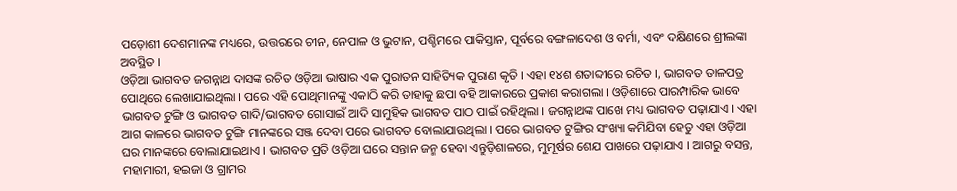ପଡ଼ୋଶୀ ଦେଶମାନଙ୍କ ମଧ୍ୟରେ, ଉତ୍ତରରେ ଚୀନ, ନେପାଳ ଓ ଭୁଟାନ, ପଶ୍ଚିମରେ ପାକିସ୍ତାନ, ପୂର୍ବରେ ବଙ୍ଗଳାଦେଶ ଓ ବର୍ମା, ଏବଂ ଦକ୍ଷିଣରେ ଶ୍ରୀଲଙ୍କା ଅବସ୍ଥିତ ।
ଓଡ଼ିଆ ଭାଗବତ ଜଗନ୍ନାଥ ଦାସଙ୍କ ରଚିତ ଓଡ଼ିଆ ଭାଷାର ଏକ ପୁରାତନ ସାହିତ୍ୟିକ ପୁରାଣ କୃତି । ଏହା ୧୪ଶ ଶତାବ୍ଦୀରେ ରଚିତ ।, ଭାଗବତ ତାଳପତ୍ର ପୋଥିରେ ଲେଖାଯାଇଥିଲା । ପରେ ଏହି ପୋଥିମାନଙ୍କୁ ଏକାଠି କରି ତାହାକୁ ଛପା ବହି ଆକାରରେ ପ୍ରକାଶ କରାଗଲା । ଓଡ଼ିଶାରେ ପାରମ୍ପାରିକ ଭାବେ ଭାଗବତ ଟୁଙ୍ଗି ଓ ଭାଗବତ ଗାଦି/ଭାଗବତ ଗୋସାଇଁ ଆଦି ସାମୁହିକ ଭାଗବତ ପାଠ ପାଇଁ ରହିଥିଲା । ଜଗନ୍ନାଥଙ୍କ ପାଖେ ମଧ୍ୟ ଭାଗବତ ପଢ଼ାଯାଏ । ଏହା ଆଗ କାଳରେ ଭାଗବତ ଟୁଙ୍ଗି ମାନଙ୍କରେ ସଞ୍ଜ ଦେବା ପରେ ଭାଗବତ ବୋଲାଯାଉଥିଲା । ପରେ ଭାଗବତ ଟୁଙ୍ଗିର ସଂଖ୍ୟା କମିଯିବା ହେତୁ ଏହା ଓଡ଼ିଆ ଘର ମାନଙ୍କରେ ବୋଲାଯାଇଥାଏ । ଭାଗବତ ପ୍ରତି ଓଡ଼ିଆ ଘରେ ସନ୍ତାନ ଜନ୍ମ ହେବା ଏନ୍ତୁଡ଼ିଶାଳରେ, ମୁମୂର୍ଷର ଶେଯ ପାଖରେ ପଢ଼ାଯାଏ । ଆଗରୁ ବସନ୍ତ, ମହାମାରୀ, ହଇଜା ଓ ଗ୍ରାମର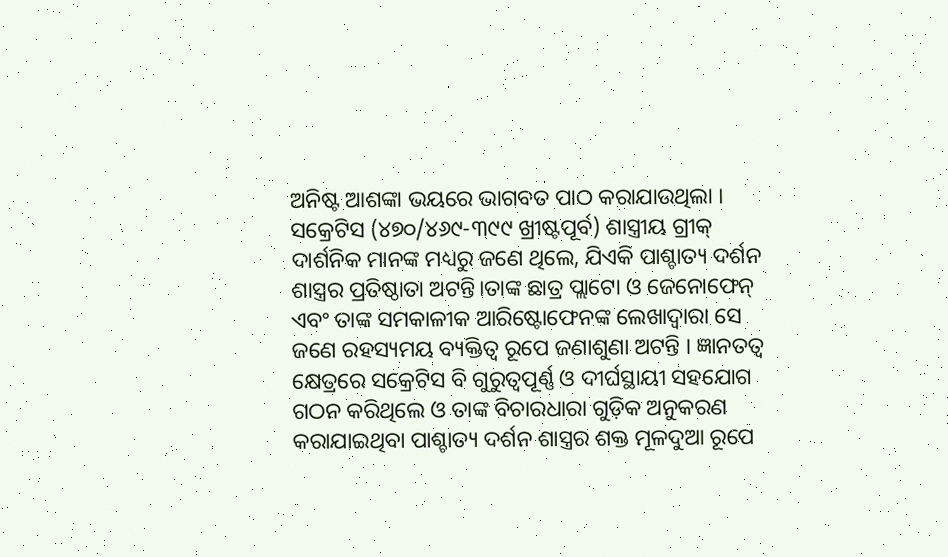ଅନିଷ୍ଟ ଆଶଙ୍କା ଭୟରେ ଭାଗବତ ପାଠ କରାଯାଉଥିଲା ।
ସକ୍ରେଟିସ (୪୭୦/୪୬୯-୩୯୯ ଖ୍ରୀଷ୍ଟପୂର୍ବ) ଶାସ୍ତ୍ରୀୟ ଗ୍ରୀକ୍ ଦାର୍ଶନିକ ମାନଙ୍କ ମଧ୍ୟରୁ ଜଣେ ଥିଲେ, ଯିଏକି ପାଶ୍ଚାତ୍ୟ ଦର୍ଶନ ଶାସ୍ତ୍ରର ପ୍ରତିଷ୍ଠାତା ଅଟନ୍ତି।ତାଙ୍କ ଛାତ୍ର ପ୍ଲାଟୋ ଓ ଜେନୋଫେନ୍ ଏବଂ ତାଙ୍କ ସମକାଳୀକ ଆରିଷ୍ଟୋଫେନଙ୍କ ଲେଖାଦ୍ୱାରା ସେ ଜଣେ ରହସ୍ୟମୟ ବ୍ୟକ୍ତିତ୍ୱ ରୂପେ ଜଣାଶୁଣା ଅଟନ୍ତି । ଜ୍ଞାନତତ୍ୱ କ୍ଷେତ୍ରରେ ସକ୍ରେଟିସ ବି ଗୁରୁତ୍ୱପୂର୍ଣ୍ଣ ଓ ଦୀର୍ଘସ୍ଥାୟୀ ସହଯୋଗ ଗଠନ କରିଥିଲେ ଓ ତାଙ୍କ ବିଚାରଧାରା ଗୁଡ଼ିକ ଅନୁକରଣ କରାଯାଇଥିବା ପାଶ୍ଚାତ୍ୟ ଦର୍ଶନ ଶାସ୍ତ୍ରର ଶକ୍ତ ମୂଳଦୁଆ ରୂପେ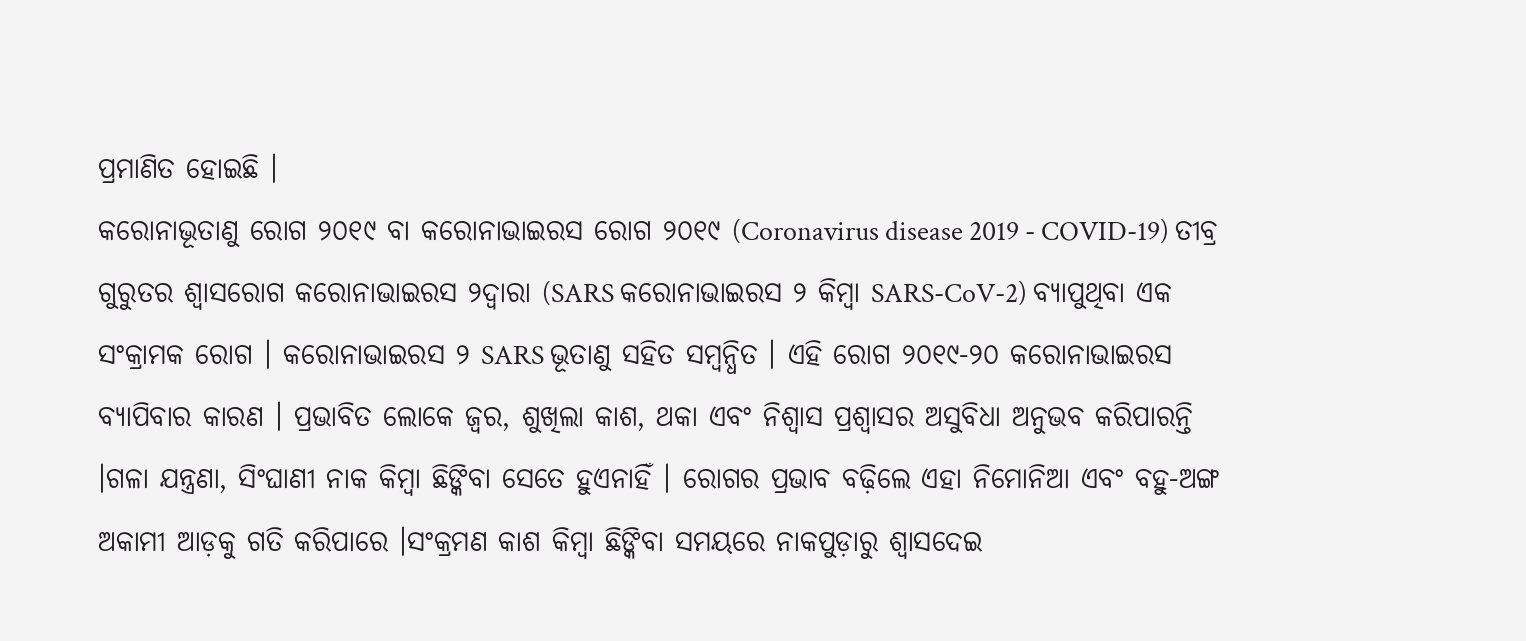ପ୍ରମାଣିତ ହୋଇଛି ।
କରୋନାଭୂତାଣୁ ରୋଗ ୨୦୧୯ ବା କରୋନାଭାଇରସ ରୋଗ ୨୦୧୯ (Coronavirus disease 2019 - COVID-19) ତୀବ୍ର ଗୁରୁତର ଶ୍ୱାସରୋଗ କରୋନାଭାଇରସ ୨ଦ୍ୱାରା (SARS କରୋନାଭାଇରସ ୨ କିମ୍ବା SARS-CoV-2) ବ୍ୟାପୁଥିବା ଏକ ସଂକ୍ରାମକ ରୋଗ । କରୋନାଭାଇରସ ୨ SARS ଭୂତାଣୁ ସହିତ ସମ୍ବନ୍ଧିତ । ଏହି ରୋଗ ୨୦୧୯-୨୦ କରୋନାଭାଇରସ ବ୍ୟାପିବାର କାରଣ । ପ୍ରଭାବିତ ଲୋକେ ଜ୍ୱର, ଶୁଖିଲା କାଶ, ଥକା ଏବଂ ନିଶ୍ୱାସ ପ୍ରଶ୍ୱାସର ଅସୁବିଧା ଅନୁଭବ କରିପାରନ୍ତି ।ଗଳା ଯନ୍ତ୍ରଣା, ସିଂଘାଣୀ ନାକ କିମ୍ବା ଛିଙ୍କିବା ସେତେ ହୁଏନାହିଁ । ରୋଗର ପ୍ରଭାବ ବଢ଼ିଲେ ଏହା ନିମୋନିଆ ଏବଂ ବହୁ-ଅଙ୍ଗ ଅକାମୀ ଆଡ଼କୁ ଗତି କରିପାରେ ।ସଂକ୍ରମଣ କାଶ କିମ୍ବା ଛିଙ୍କିବା ସମୟରେ ନାକପୁଡ଼ାରୁ ଶ୍ୱାସଦେଇ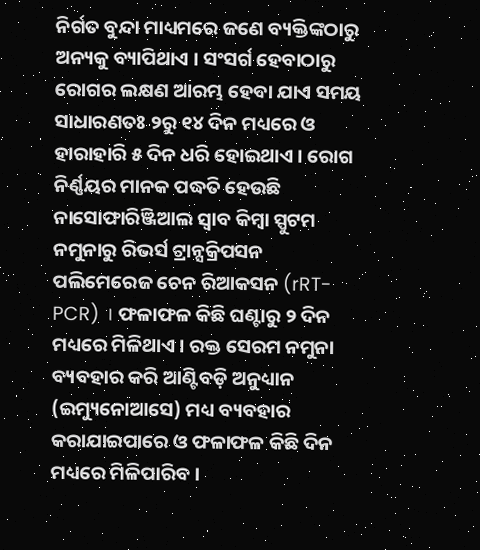ନିର୍ଗତ ବୁନ୍ଦା ମାଧ୍ୟମରେ ଜଣେ ବ୍ୟକ୍ତିଙ୍କଠାରୁ ଅନ୍ୟକୁ ବ୍ୟାପିଥାଏ । ସଂସର୍ଗ ହେବାଠାରୁ ରୋଗର ଲକ୍ଷଣ ଆରମ୍ଭ ହେବା ଯାଏ ସମୟ ସାଧାରଣତଃ ୨ରୁ ୧୪ ଦିନ ମଧ୍ୟରେ ଓ ହାରାହାରି ୫ ଦିନ ଧରି ହୋଇଥାଏ । ରୋଗ ନିର୍ଣ୍ଣୟର ମାନକ ପଦ୍ଧତି ହେଉଛି ନାସୋଫାରିଞ୍ଜିଆଲ ସ୍ୱାବ କିମ୍ବା ସ୍ପୁଟମ ନମୁନାରୁ ରିଭର୍ସ ଟ୍ରାନ୍ସକ୍ରିପସନ ପଲିମେରେଜ ଚେନ ରିଆକସନ (rRT-PCR) । ଫଳାଫଳ କିଛି ଘଣ୍ଟାରୁ ୨ ଦିନ ମଧ୍ୟରେ ମିଳିଥାଏ । ରକ୍ତ ସେରମ ନମୁନା ବ୍ୟବହାର କରି ଆଣ୍ଟିବଡ଼ି ଅନୁଧ୍ୟାନ (ଇମ୍ୟୁନୋଆସେ) ମଧ୍ୟ ବ୍ୟବହାର କରାଯାଇପାରେ ଓ ଫଳାଫଳ କିଛି ଦିନ ମଧ୍ୟରେ ମିଳିପାରିବ ।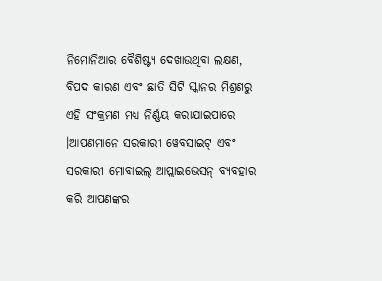ନିମୋନିଆର ବୈଶିଷ୍ଟ୍ୟ ଦେଖାଉଥିବା ଲକ୍ଷଣ, ବିପଦ କାରଣ ଏବଂ ଛାତି ସିଟି ସ୍କାନର ମିଶ୍ରଣରୁ ଏହି ସଂକ୍ରମଣ ମଧ୍ୟ ନିର୍ଣ୍ଣୟ କରାଯାଇପାରେ ।ଆପଣମାନେ ସରକାରୀ ୱେବସାଇଟ୍ ଏବଂ ସରକାରୀ ମୋବାଇଲ୍ ଆପ୍ଲାଇଭେସନ୍ ବ୍ୟବହାର କରି ଆପଣଙ୍କର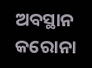ଅବସ୍ଥାନ କରୋନା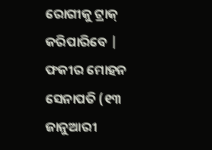ରୋଗୀକୁ ଟ୍ରାକ୍ କରିପାରିବେ |
ଫକୀର ମୋହନ ସେନାପତି (୧୩ ଜାନୁଆରୀ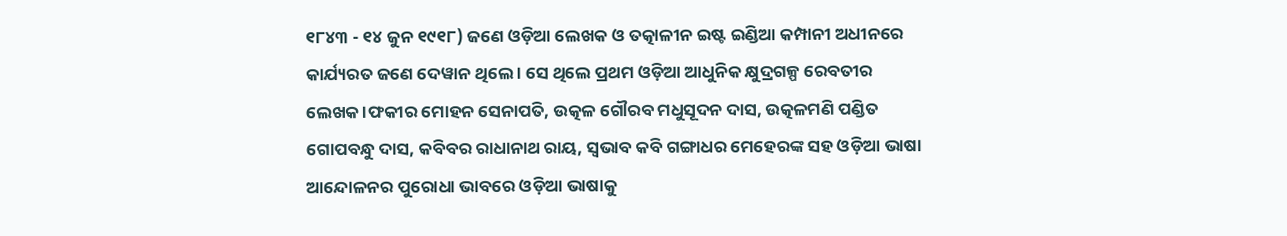୧୮୪୩ - ୧୪ ଜୁନ ୧୯୧୮) ଜଣେ ଓଡ଼ିଆ ଲେଖକ ଓ ତତ୍କାଳୀନ ଇଷ୍ଟ ଇଣ୍ଡିଆ କମ୍ପାନୀ ଅଧୀନରେ କାର୍ଯ୍ୟରତ ଜଣେ ଦେୱାନ ଥିଲେ । ସେ ଥିଲେ ପ୍ରଥମ ଓଡ଼ିଆ ଆଧୁନିକ କ୍ଷୁଦ୍ରଗଳ୍ପ ରେବତୀର ଲେଖକ ।ଫକୀର ମୋହନ ସେନାପତି, ଉତ୍କଳ ଗୌରବ ମଧୁସୂଦନ ଦାସ, ଉତ୍କଳମଣି ପଣ୍ଡିତ ଗୋପବନ୍ଧୁ ଦାସ, କବିବର ରାଧାନାଥ ରାୟ, ସ୍ୱଭାବ କବି ଗଙ୍ଗାଧର ମେହେରଙ୍କ ସହ ଓଡ଼ିଆ ଭାଷା ଆନ୍ଦୋଳନର ପୁରୋଧା ଭାବରେ ଓଡ଼ିଆ ଭାଷାକୁ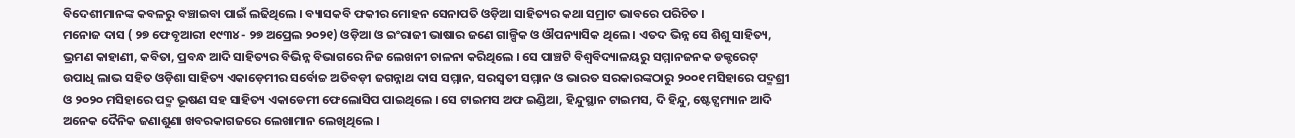ବିଦେଶୀମାନଙ୍କ କବଳରୁ ବଞ୍ଚାଇବା ପାଇଁ ଲଢିଥିଲେ । ବ୍ୟାସକବି ଫକୀର ମୋହନ ସେନାପତି ଓଡ଼ିଆ ସାହିତ୍ୟର କଥା ସମ୍ରାଟ ଭାବରେ ପରିଚିତ ।
ମନୋଜ ଦାସ ( ୨୭ ଫେବୃଆରୀ ୧୯୩୪ - ୨୭ ଅପ୍ରେଲ ୨୦୨୧) ଓଡ଼ିଆ ଓ ଇଂରାଜୀ ଭାଷାର ଜଣେ ଗାଳ୍ପିକ ଓ ଔପନ୍ୟାସିକ ଥିଲେ । ଏତଦ ଭିନ୍ନ ସେ ଶିଶୁ ସାହିତ୍ୟ, ଭ୍ରମଣ କାହାଣୀ, କବିତା, ପ୍ରବନ୍ଧ ଆଦି ସାହିତ୍ୟର ବିଭିନ୍ନ ବିଭାଗରେ ନିଜ ଲେଖନୀ ଚାଳନା କରିଥିଲେ । ସେ ପାଞ୍ଚଟି ବିଶ୍ୱବିଦ୍ୟାଳୟରୁ ସମ୍ମାନଜନକ ଡକ୍ଟରେଟ୍ ଉପାଧି ଲାଭ ସହିତ ଓଡ଼ିଶା ସାହିତ୍ୟ ଏକାଡ଼େମୀର ସର୍ବୋଚ୍ଚ ଅତିବଡ଼ୀ ଜଗନ୍ନାଥ ଦାସ ସମ୍ମାନ, ସରସ୍ୱତୀ ସମ୍ମାନ ଓ ଭାରତ ସରକାରଙ୍କଠାରୁ ୨୦୦୧ ମସିହାରେ ପଦ୍ମଶ୍ରୀ ଓ ୨୦୨୦ ମସିହାରେ ପଦ୍ମ ଭୂଷଣ ସହ ସାହିତ୍ୟ ଏକାଡେମୀ ଫେଲୋସିପ ପାଇଥିଲେ । ସେ ଟାଇମସ ଅଫ ଇଣ୍ଡିଆ, ହିନ୍ଦୁସ୍ଥାନ ଟାଇମସ, ଦି ହିନ୍ଦୁ, ଷ୍ଟେଟ୍ସମ୍ୟାନ ଆଦି ଅନେକ ଦୈନିକ ଜଣାଶୁଣା ଖବରକାଗଜରେ ଲେଖାମାନ ଲେଖିଥିଲେ ।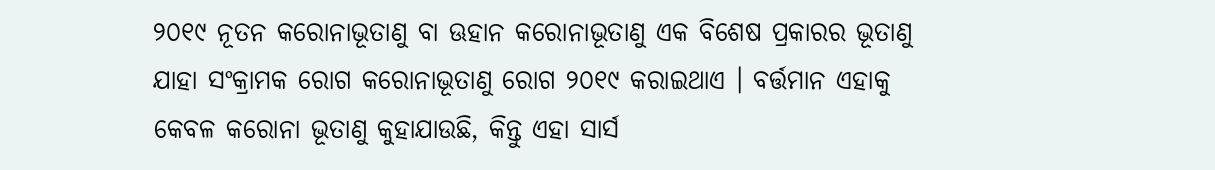୨୦୧୯ ନୂତନ କରୋନାଭୂତାଣୁ ବା ଊହାନ କରୋନାଭୂତାଣୁ ଏକ ବିଶେଷ ପ୍ରକାରର ଭୂତାଣୁ ଯାହା ସଂକ୍ରାମକ ରୋଗ କରୋନାଭୂତାଣୁ ରୋଗ ୨୦୧୯ କରାଇଥାଏ । ବର୍ତ୍ତମାନ ଏହାକୁ କେବଳ କରୋନା ଭୂତାଣୁ କୁହାଯାଉଛି, କିନ୍ତୁ ଏହା ସାର୍ସ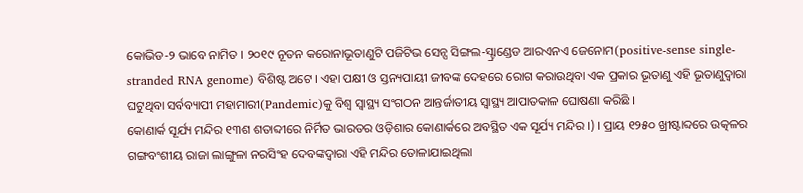କୋଭିଡ-୨ ଭାବେ ନାମିତ । ୨୦୧୯ ନୂତନ କରୋନାଭୂତାଣୁଟି ପଜିଟିଭ ସେନ୍ସ ସିଙ୍ଗଲ-ସ୍ଟ୍ରାଣ୍ଡେଡ ଆରଏନଏ ଜେନୋମ(positive-sense single-stranded RNA genome) ବିଶିଷ୍ଟ ଅଟେ । ଏହା ପକ୍ଷୀ ଓ ସ୍ତନ୍ୟପାୟୀ ଜୀବଙ୍କ ଦେହରେ ରୋଗ କରାଉଥିବା ଏକ ପ୍ରକାର ଭୂତାଣୁ ଏହି ଭୂତାଣୁଦ୍ୱାରା ଘଟୁଥିବା ସର୍ବବ୍ୟାପୀ ମହାମାରୀ(Pandemic)କୁ ବିଶ୍ୱ ସ୍ୱାସ୍ଥ୍ୟ ସଂଗଠନ ଆନ୍ତର୍ଜାତୀୟ ସ୍ୱାସ୍ଥ୍ୟ ଆପାତକାଳ ଘୋଷଣା କରିଛି ।
କୋଣାର୍କ ସୂର୍ଯ୍ୟ ମନ୍ଦିର ୧୩ଶ ଶତାବ୍ଦୀରେ ନିର୍ମିତ ଭାରତର ଓଡ଼ିଶାର କୋଣାର୍କରେ ଅବସ୍ଥିତ ଏକ ସୂର୍ଯ୍ୟ ମନ୍ଦିର ।) । ପ୍ରାୟ ୧୨୫୦ ଖ୍ରୀଷ୍ଟାବ୍ଦରେ ଉତ୍କଳର ଗଙ୍ଗବଂଶୀୟ ରାଜା ଲାଙ୍ଗୁଳା ନରସିଂହ ଦେବଙ୍କଦ୍ୱାରା ଏହି ମନ୍ଦିର ତୋଳାଯାଇଥିଲା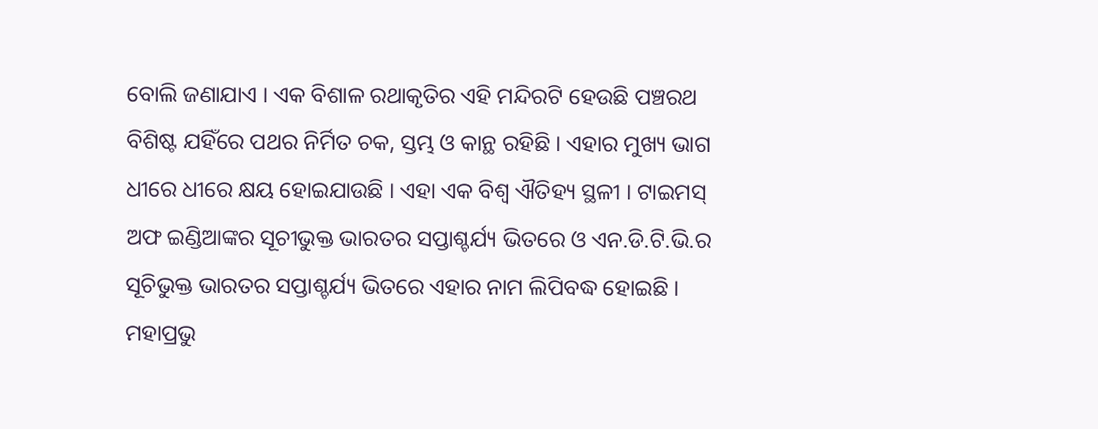ବୋଲି ଜଣାଯାଏ । ଏକ ବିଶାଳ ରଥାକୃତିର ଏହି ମନ୍ଦିରଟି ହେଉଛି ପଞ୍ଚରଥ ବିଶିଷ୍ଟ ଯହିଁରେ ପଥର ନିର୍ମିତ ଚକ, ସ୍ତମ୍ଭ ଓ କାନ୍ଥ ରହିଛି । ଏହାର ମୁଖ୍ୟ ଭାଗ ଧୀରେ ଧୀରେ କ୍ଷୟ ହୋଇଯାଉଛି । ଏହା ଏକ ବିଶ୍ୱ ଐତିହ୍ୟ ସ୍ଥଳୀ । ଟାଇମସ୍ ଅଫ ଇଣ୍ଡିଆଙ୍କର ସୂଚୀଭୁକ୍ତ ଭାରତର ସପ୍ତାଶ୍ଚର୍ଯ୍ୟ ଭିତରେ ଓ ଏନ.ଡି.ଟି.ଭି.ର ସୂଚିଭୁକ୍ତ ଭାରତର ସପ୍ତାଶ୍ଚର୍ଯ୍ୟ ଭିତରେ ଏହାର ନାମ ଲିପିବଦ୍ଧ ହୋଇଛି ।
ମହାପ୍ରଭୁ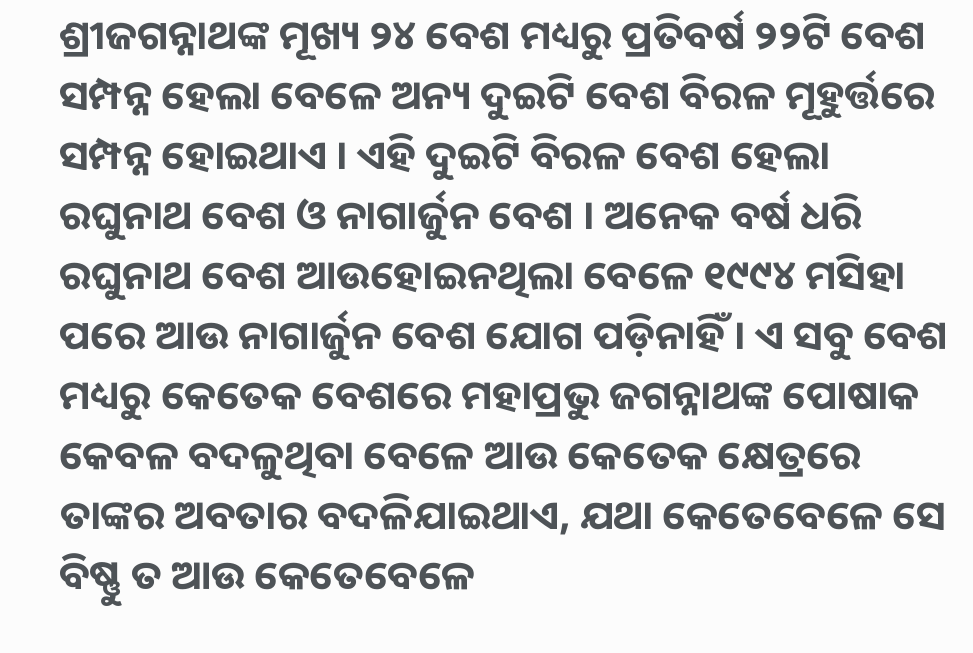ଶ୍ରୀଜଗନ୍ନାଥଙ୍କ ମୂଖ୍ୟ ୨୪ ବେଶ ମଧ୍ୟରୁ ପ୍ରତିବର୍ଷ ୨୨ଟି ବେଶ ସମ୍ପନ୍ନ ହେଲା ବେଳେ ଅନ୍ୟ ଦୁଇଟି ବେଶ ବିରଳ ମୂହୁର୍ତ୍ତରେ ସମ୍ପନ୍ନ ହୋଇଥାଏ । ଏହି ଦୁଇଟି ବିରଳ ବେଶ ହେଲା ରଘୁନାଥ ବେଶ ଓ ନାଗାର୍ଜୁନ ବେଶ । ଅନେକ ବର୍ଷ ଧରି ରଘୁନାଥ ବେଶ ଆଉହୋଇନଥିଲା ବେଳେ ୧୯୯୪ ମସିହା ପରେ ଆଉ ନାଗାର୍ଜୁନ ବେଶ ଯୋଗ ପଡ଼ିନାହିଁ । ଏ ସବୁ ବେଶ ମଧ୍ୟରୁ କେତେକ ବେଶରେ ମହାପ୍ରଭୁ ଜଗନ୍ନାଥଙ୍କ ପୋଷାକ କେବଳ ବଦଳୁଥିବା ବେଳେ ଆଉ କେତେକ କ୍ଷେତ୍ରରେ ତାଙ୍କର ଅବତାର ବଦଳିଯାଇଥାଏ, ଯଥା କେତେବେଳେ ସେ ବିଷ୍ଣୁ ତ ଆଉ କେତେବେଳେ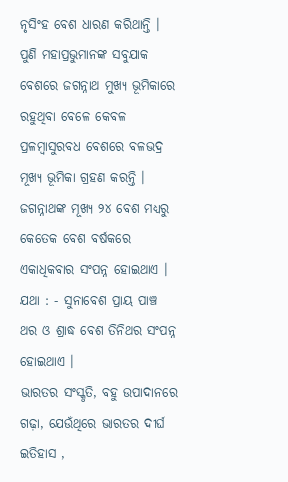ନୃସିଂହ ବେଶ ଧାରଣ କରିଥାନ୍ତି । ପୁଣି ମହାପ୍ରଭୁମାନଙ୍କ ସବୁଯାକ ବେଶରେ ଜଗନ୍ନାଥ ମୁଖ୍ୟ ଭୂମିକାରେ ରହୁଥିବା ବେଳେ କେବଳ ପ୍ରଳମ୍ବାସୁରବଧ ବେଶରେ ବଳଭଦ୍ର ମୂଖ୍ୟ ଭୂମିକା ଗ୍ରହଣ କରନ୍ତି । ଜଗନ୍ନାଥଙ୍କ ମୂଖ୍ୟ ୨୪ ବେଶ ମଧ୍ୟରୁ କେତେକ ବେଶ ବର୍ଷକରେ ଏକାଧିକବାର ସଂପନ୍ନ ହୋଇଥାଏ । ଯଥା : - ସୁନାବେଶ ପ୍ରାୟ ପାଞ୍ଚ ଥର ଓ ଶ୍ରାଦ୍ଧ ବେଶ ତିନିଥର ସଂପନ୍ନ ହୋଇଥାଏ ।
ଭାରତର ସଂସ୍କୃତି, ବହୁ ଉପାଦାନରେ ଗଢ଼ା, ଯେଉଁଥିରେ ଭାରତର ଦୀର୍ଘ ଇତିହାସ ,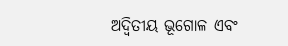ଅଦ୍ୱିତୀୟ ଭୂଗୋଳ ଏବଂ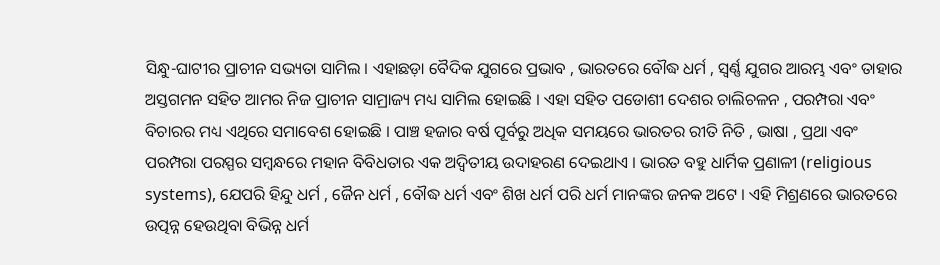ସିନ୍ଧୁ-ଘାଟୀର ପ୍ରାଚୀନ ସଭ୍ୟତା ସାମିଲ । ଏହାଛଡ଼ା ବୈଦିକ ଯୁଗରେ ପ୍ରଭାବ , ଭାରତରେ ବୌଦ୍ଧ ଧର୍ମ , ସ୍ୱର୍ଣ୍ଣ ଯୁଗର ଆରମ୍ଭ ଏବଂ ତାହାର ଅସ୍ତଗମନ ସହିତ ଆମର ନିଜ ପ୍ରାଚୀନ ସାମ୍ରାଜ୍ୟ ମଧ୍ୟ ସାମିଲ ହୋଇଛି । ଏହା ସହିତ ପଡୋଶୀ ଦେଶର ଚାଲିଚଳନ , ପରମ୍ପରା ଏବଂ ବିଚାରର ମଧ୍ୟ ଏଥିରେ ସମାବେଶ ହୋଇଛି । ପାଞ୍ଚ ହଜାର ବର୍ଷ ପୂର୍ବରୁ ଅଧିକ ସମୟରେ ଭାରତର ରୀତି ନିତି , ଭାଷା , ପ୍ରଥା ଏବଂ ପରମ୍ପରା ପରସ୍ପର ସମ୍ବନ୍ଧରେ ମହାନ ବିବିଧତାର ଏକ ଅଦ୍ୱିତୀୟ ଉଦାହରଣ ଦେଇଥାଏ । ଭାରତ ବହୁ ଧାର୍ମିକ ପ୍ରଣାଳୀ (religious systems), ଯେପରି ହିନ୍ଦୁ ଧର୍ମ , ଜୈନ ଧର୍ମ , ବୌଦ୍ଧ ଧର୍ମ ଏବଂ ଶିଖ ଧର୍ମ ପରି ଧର୍ମ ମାନଙ୍କର ଜନକ ଅଟେ । ଏହି ମିଶ୍ରଣରେ ଭାରତରେ ଉତ୍ପନ୍ନ ହେଉଥିବା ବିଭିନ୍ନ ଧର୍ମ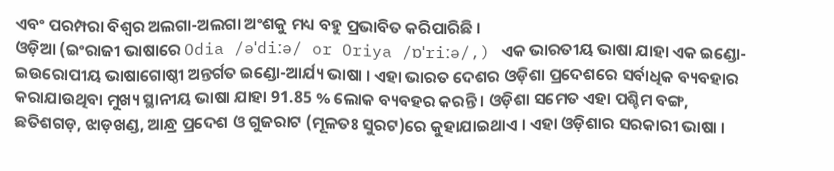ଏବଂ ପରମ୍ପରା ବିଶ୍ୱର ଅଲଗା-ଅଲଗା ଅଂଶକୁ ମଧ୍ୟ ବହୁ ପ୍ରଭାବିତ କରିପାରିଛି ।
ଓଡ଼ିଆ (ଇଂରାଜୀ ଭାଷାରେ Odia /əˈdiːə/ or Oriya /ɒˈriːə/,) ଏକ ଭାରତୀୟ ଭାଷା ଯାହା ଏକ ଇଣ୍ଡୋ-ଇଉରୋପୀୟ ଭାଷାଗୋଷ୍ଠୀ ଅନ୍ତର୍ଗତ ଇଣ୍ଡୋ-ଆର୍ଯ୍ୟ ଭାଷା । ଏହା ଭାରତ ଦେଶର ଓଡ଼ିଶା ପ୍ରଦେଶରେ ସର୍ବାଧିକ ବ୍ୟବହାର କରାଯାଉଥିବା ମୁଖ୍ୟ ସ୍ଥାନୀୟ ଭାଷା ଯାହା 91.85 % ଲୋକ ବ୍ୟବହର କରନ୍ତି । ଓଡ଼ିଶା ସମେତ ଏହା ପଶ୍ଚିମ ବଙ୍ଗ, ଛତିଶଗଡ଼, ଝାଡ଼ଖଣ୍ଡ, ଆନ୍ଧ୍ର ପ୍ରଦେଶ ଓ ଗୁଜରାଟ (ମୂଳତଃ ସୁରଟ)ରେ କୁହାଯାଇଥାଏ । ଏହା ଓଡ଼ିଶାର ସରକାରୀ ଭାଷା ।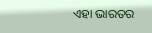ଏହା ଭାରତର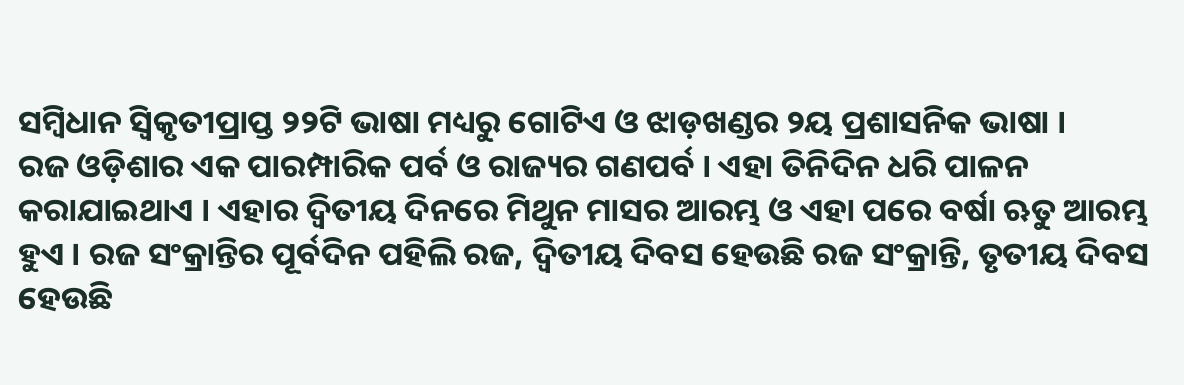ସମ୍ବିଧାନ ସ୍ୱିକୃତୀପ୍ରାପ୍ତ ୨୨ଟି ଭାଷା ମଧ୍ୟରୁ ଗୋଟିଏ ଓ ଝାଡ଼ଖଣ୍ଡର ୨ୟ ପ୍ରଶାସନିକ ଭାଷା ।
ରଜ ଓଡ଼ିଶାର ଏକ ପାରମ୍ପାରିକ ପର୍ବ ଓ ରାଜ୍ୟର ଗଣପର୍ବ । ଏହା ତିନିଦିନ ଧରି ପାଳନ କରାଯାଇଥାଏ । ଏହାର ଦ୍ୱିତୀୟ ଦିନରେ ମିଥୁନ ମାସର ଆରମ୍ଭ ଓ ଏହା ପରେ ବର୍ଷା ଋତୁ ଆରମ୍ଭ ହୁଏ । ରଜ ସଂକ୍ରାନ୍ତିର ପୂର୍ବଦିନ ପହିଲି ରଜ, ଦ୍ୱିତୀୟ ଦିବସ ହେଉଛି ରଜ ସଂକ୍ରାନ୍ତି, ତୃତୀୟ ଦିବସ ହେଉଛି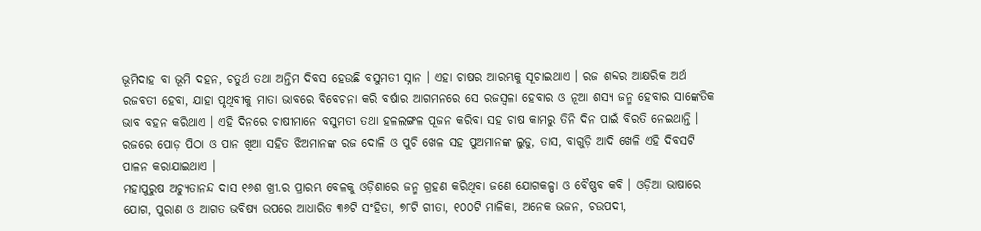ଭୂମିଦାହ ବା ଭୂମି ଦହନ, ଚତୁର୍ଥ ତଥା ଅନ୍ତିମ ଦିବସ ହେଉଛି ବସୁମତୀ ସ୍ନାନ । ଏହା ଚାଷର ଆରମ୍ଭକୁ ସୂଚାଇଥାଏ । ରଜ ଶବ୍ଦର ଆକ୍ଷରିକ ଅର୍ଥ ରଜବତୀ ହେବା, ଯାହା ପୃଥିବୀକୁ ମାତା ଭାବରେ ବିବେଚନା କରି ବର୍ଷାର ଆଗମନରେ ସେ ରଜସ୍ୱଳା ହେବାର ଓ ନୂଆ ଶସ୍ୟ ଜନ୍ମ ହେବାର ସାଙ୍କେତିକ ଭାବ ବହନ କରିଥାଏ । ଏହି ଦିନରେ ଚାଷୀମାନେ ବସୁମତୀ ତଥା ହଳଲଙ୍ଗଳ ପୂଜନ କରିବା ସହ ଚାଷ କାମରୁ ତିନି ଦିନ ପାଇଁ ବିରତି ନେଇଥାନ୍ତି । ରଜରେ ପୋଡ଼ ପିଠା ଓ ପାନ ଖିଆ ସହିତ ଝିଅମାନଙ୍କ ରଜ ଦୋଳି ଓ ପୁଚି ଖେଳ ସହ ପୁଅମାନଙ୍କ ଲୁଡୁ, ତାସ, ବାଗୁଡ଼ି ଆଦି ଖେଳି ଏହି ଦିବସଟି ପାଳନ କରାଯାଇଥାଏ ।
ମହାପୁରୁଷ ଅଚ୍ୟୁତାନନ୍ଦ ଦାସ ୧୬ଶ ଖ୍ରୀ.ର ପ୍ରାରମ୍ଭ ବେଳକୁ ଓଡ଼ିଶାରେ ଜନ୍ମ ଗ୍ରହଣ କରିଥିବା ଜଣେ ଯୋଗକଳ୍ପା ଓ ବୈଷ୍ଣବ କବି । ଓଡ଼ିଆ ଭାଷାରେ ଯୋଗ, ପୁରାଣ ଓ ଆଗତ ଭବିଷ୍ୟ ଉପରେ ଆଧାରିତ ୩୬ଟି ସଂହିତା, ୭୮ଟି ଗୀତା, ୧୦୦ଟି ମାଳିକା, ଅନେକ ଭଜନ, ଚଉପଦୀ,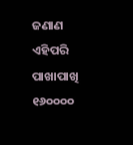ଜଣାଣ ଏହିପରି ପାଖାପାଖି ୧୬୦୦୦୦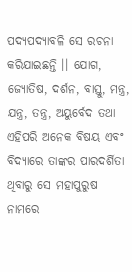ପଦ୍ୟପଦ୍ୟାବଳି ସେ ରଚନା କରିଯାଇଛନ୍ତି ।। ଯୋଗ, ଜ୍ୟୋତିଷ, ଦର୍ଶନ, ବାସ୍ତୁ, ମନ୍ତ୍ର, ଯନ୍ତ୍ର, ତନ୍ତ୍ର, ଅୟୁର୍ବେଦ ତଥା ଏହିପରି ଅନେକ ବିଷୟ ଏବଂ ବିଦ୍ୟାରେ ତାଙ୍କର ପାରଦର୍ଶିତା ଥିବାରୁ ସେ ମହାପୁରୁଷ ନାମରେ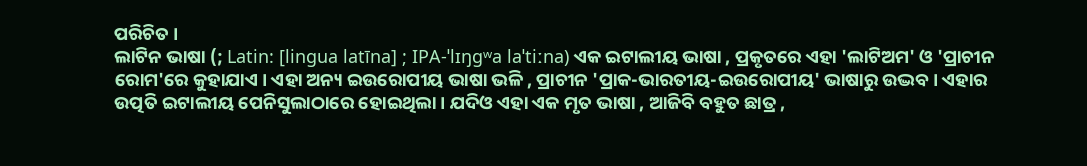ପରିଚିତ ।
ଲାଟିନ ଭାଷା (; Latin: [lingua latīna] ; IPA-ˈlɪŋɡʷa laˈtiːna) ଏକ ଇଟାଲୀୟ ଭାଷା , ପ୍ରକୃତରେ ଏହା 'ଲାଟିଅମ' ଓ 'ପ୍ରାଚୀନ ରୋମ'ରେ କୁହାଯାଏ । ଏହା ଅନ୍ୟ ଇଉରୋପୀୟ ଭାଷା ଭଳି , ପ୍ରାଚୀନ 'ପ୍ରାକ-ଭାରତୀୟ-ଇଉରୋପୀୟ' ଭାଷାରୁ ଉଦ୍ଭବ । ଏହାର ଉତ୍ପତି ଇଟାଲୀୟ ପେନିସୁଲାଠାରେ ହୋଇଥିଲା । ଯଦିଓ ଏହା ଏକ ମୃତ ଭାଷା , ଆଜିବି ବହୁତ ଛାତ୍ର ,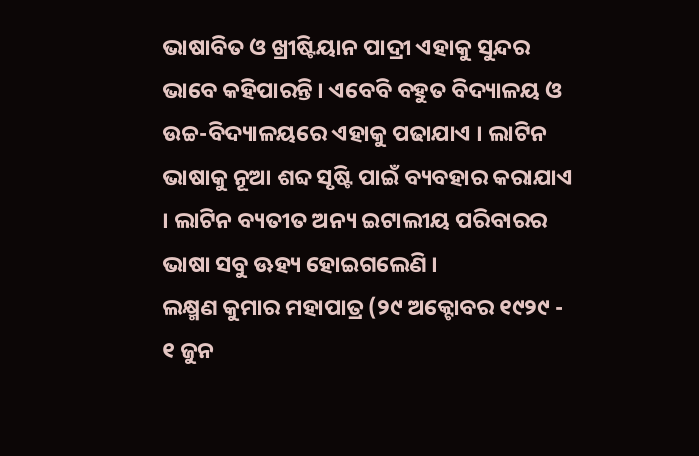ଭାଷାବିତ ଓ ଖ୍ରୀଷ୍ଟିୟାନ ପାଦ୍ରୀ ଏହାକୁ ସୁନ୍ଦର ଭାବେ କହିପାରନ୍ତି । ଏବେବି ବହୁତ ବିଦ୍ୟାଳୟ ଓ ଉଚ୍ଚ-ବିଦ୍ୟାଳୟରେ ଏହାକୁ ପଢାଯାଏ । ଲାଟିନ ଭାଷାକୁ ନୂଆ ଶବ୍ଦ ସୃଷ୍ଟି ପାଇଁ ବ୍ୟବହାର କରାଯାଏ । ଲାଟିନ ବ୍ୟତୀତ ଅନ୍ୟ ଇଟାଲୀୟ ପରିବାରର ଭାଷା ସବୁ ଊହ୍ୟ ହୋଇଗଲେଣି ।
ଲକ୍ଷ୍ମଣ କୁମାର ମହାପାତ୍ର (୨୯ ଅକ୍ଟୋବର ୧୯୨୯ - ୧ ଜୁନ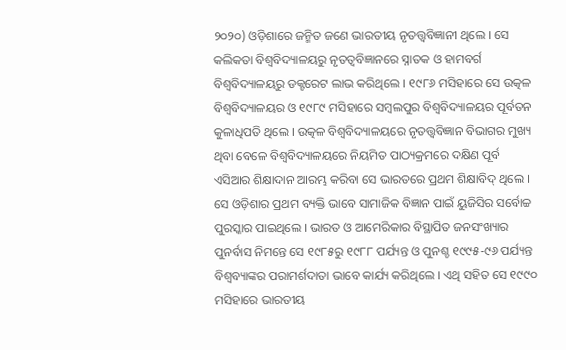୨୦୨୦) ଓଡ଼ିଶାରେ ଜନ୍ମିତ ଜଣେ ଭାରତୀୟ ନୃତତ୍ତ୍ୱବିଜ୍ଞାନୀ ଥିଲେ । ସେ କଲିକତା ବିଶ୍ୱବିଦ୍ୟାଳୟରୁ ନୃତତ୍ୱବିଜ୍ଞାନରେ ସ୍ନାତକ ଓ ହାମବର୍ଗ ବିଶ୍ୱବିଦ୍ୟାଳୟରୁ ଡକ୍ଟରେଟ ଲାଭ କରିଥିଲେ । ୧୯୮୬ ମସିହାରେ ସେ ଉତ୍କଳ ବିଶ୍ୱବିଦ୍ୟାଳୟର ଓ ୧୯୮୯ ମସିହାରେ ସମ୍ବଲପୁର ବିଶ୍ୱବିଦ୍ୟାଳୟର ପୂର୍ବତନ କୁଳାଧିପତି ଥିଲେ । ଉତ୍କଳ ବିଶ୍ୱବିଦ୍ୟାଳୟରେ ନୃତତ୍ତ୍ୱବିଜ୍ଞାନ ବିଭାଗର ମୁଖ୍ୟ ଥିବା ବେଳେ ବିଶ୍ୱବିଦ୍ୟାଳୟରେ ନିୟମିତ ପାଠ୍ୟକ୍ରମରେ ଦକ୍ଷିଣ ପୂର୍ବ ଏସିଆର ଶିକ୍ଷାଦାନ ଆରମ୍ଭ କରିବା ସେ ଭାରତରେ ପ୍ରଥମ ଶିକ୍ଷାବିଦ୍ ଥିଲେ । ସେ ଓଡ଼ିଶାର ପ୍ରଥମ ବ୍ୟକ୍ତି ଭାବେ ସାମାଜିକ ବିଜ୍ଞାନ ପାଇଁ ୟୁଜିସିର ସର୍ବୋଚ୍ଚ ପୁରସ୍କାର ପାଇଥିଲେ । ଭାରତ ଓ ଆମେରିକାର ବିସ୍ଥାପିତ ଜନସଂଖ୍ୟାର ପୁନର୍ବାସ ନିମନ୍ତେ ସେ ୧୯୮୫ରୁ ୧୯୮୮ ପର୍ଯ୍ୟନ୍ତ ଓ ପୁନଶ୍ଚ ୧୯୯୫-୯୬ ପର୍ଯ୍ୟନ୍ତ ବିଶ୍ୱବ୍ୟାଙ୍କର ପରାମର୍ଶଦାତା ଭାବେ କାର୍ଯ୍ୟ କରିଥିଲେ । ଏଥି ସହିତ ସେ ୧୯୯୦ ମସିହାରେ ଭାରତୀୟ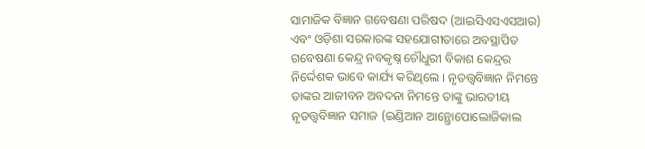ସାମାଜିକ ବିଜ୍ଞାନ ଗବେଷଣା ପରିଷଦ (ଆଇସିଏସଏସଆର) ଏବଂ ଓଡ଼ିଶା ସରକାରଙ୍କ ସହଯୋଗୀତାରେ ଅବସ୍ଥାପିତ ଗବେଷଣା କେନ୍ଦ୍ର ନବକୃଷ୍ନ ଚୌଧୁରୀ ବିକାଶ କେନ୍ଦ୍ରର ନିର୍ଦ୍ଦେଶକ ଭାବେ କାର୍ଯ୍ୟ କରିଥିଲେ । ନୃତତ୍ତ୍ୱବିଜ୍ଞାନ ନିମନ୍ତେ ତାଙ୍କର ଆଜୀବନ ଅବଦନା ନିମନ୍ତେ ତାଙ୍କୁ ଭାରତୀୟ ନୃତତ୍ତ୍ୱବିଜ୍ଞାନ ସମାଜ (ଇଣ୍ଡିଆନ ଆନ୍ଥ୍ରୋପୋଲୋଜିକାଲ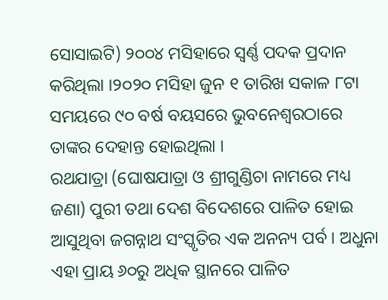ସୋସାଇଟି) ୨୦୦୪ ମସିହାରେ ସ୍ୱର୍ଣ୍ଣ ପଦକ ପ୍ରଦାନ କରିଥିଲା ।୨୦୨୦ ମସିହା ଜୁନ ୧ ତାରିଖ ସକାଳ ୮ଟା ସମୟରେ ୯୦ ବର୍ଷ ବୟସରେ ଭୁବନେଶ୍ୱରଠାରେ ତାଙ୍କର ଦେହାନ୍ତ ହୋଇଥିଲା ।
ରଥଯାତ୍ରା (ଘୋଷଯାତ୍ରା ଓ ଶ୍ରୀଗୁଣ୍ଡିଚା ନାମରେ ମଧ୍ୟ ଜଣା) ପୁରୀ ତଥା ଦେଶ ବିଦେଶରେ ପାଳିତ ହୋଇ ଆସୁଥିବା ଜଗନ୍ନାଥ ସଂସ୍କୃତିର ଏକ ଅନନ୍ୟ ପର୍ବ । ଅଧୁନା ଏହା ପ୍ରାୟ ୬୦ରୁ ଅଧିକ ସ୍ଥାନରେ ପାଳିତ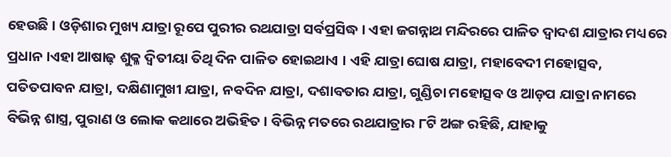ହେଉଛି । ଓଡ଼ିଶାର ମୁଖ୍ୟ ଯାତ୍ରା ରୂପେ ପୁରୀର ରଥଯାତ୍ରା ସର୍ବପ୍ରସିଦ୍ଧ । ଏହା ଜଗନ୍ନାଥ ମନ୍ଦିରରେ ପାଳିତ ଦ୍ୱାଦଶ ଯାତ୍ରାର ମଧ୍ୟରେ ପ୍ରଧାନ ।ଏହା ଆଷାଢ଼ ଶୁକ୍ଳ ଦ୍ୱିତୀୟା ତିଥି ଦିନ ପାଳିତ ହୋଇଥାଏ । ଏହି ଯାତ୍ରା ଘୋଷ ଯାତ୍ରା, ମହାବେଦୀ ମହୋତ୍ସବ, ପତିତପାବନ ଯାତ୍ରା, ଦକ୍ଷିଣାମୁଖୀ ଯାତ୍ରା, ନବଦିନ ଯାତ୍ରା, ଦଶାବତାର ଯାତ୍ରା, ଗୁଣ୍ଡିଚା ମହୋତ୍ସବ ଓ ଆଡ଼ପ ଯାତ୍ରା ନାମରେ ବିଭିନ୍ନ ଶାସ୍ତ୍ର, ପୁରାଣ ଓ ଲୋକ କଥାରେ ଅଭିହିତ । ବିଭିନ୍ନ ମତରେ ରଥଯାତ୍ରାର ୮ଟି ଅଙ୍ଗ ରହିଛି, ଯାହାକୁ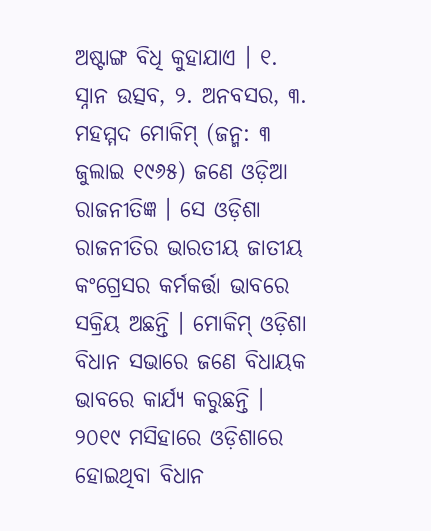ଅଷ୍ଟାଙ୍ଗ ବିଧି କୁହାଯାଏ । ୧. ସ୍ନାନ ଉତ୍ସବ, ୨. ଅନବସର, ୩.
ମହମ୍ମଦ ମୋକିମ୍ (ଜନ୍ମ: ୩ ଜୁଲାଇ ୧୯୬୫) ଜଣେ ଓଡ଼ିଆ ରାଜନୀତିଜ୍ଞ । ସେ ଓଡ଼ିଶା ରାଜନୀତିର ଭାରତୀୟ ଜାତୀୟ କଂଗ୍ରେସର କର୍ମକର୍ତ୍ତା ଭାବରେ ସକ୍ରିୟ ଅଛନ୍ତି । ମୋକିମ୍ ଓଡ଼ିଶା ବିଧାନ ସଭାରେ ଜଣେ ବିଧାୟକ ଭାବରେ କାର୍ଯ୍ୟ କରୁଛନ୍ତି । ୨୦୧୯ ମସିହାରେ ଓଡ଼ିଶାରେ ହୋଇଥିବା ବିଧାନ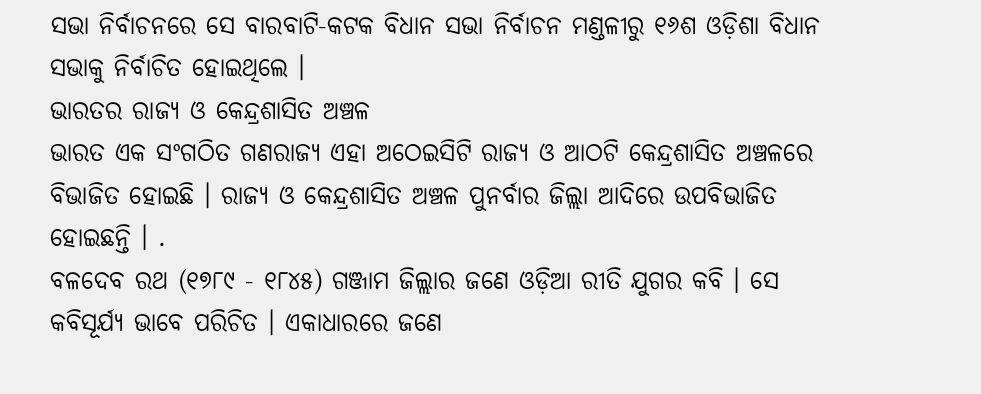ସଭା ନିର୍ବାଚନରେ ସେ ବାରବାଟି-କଟକ ବିଧାନ ସଭା ନିର୍ବାଚନ ମଣ୍ଡଳୀରୁ ୧୬ଶ ଓଡ଼ିଶା ବିଧାନ ସଭାକୁ ନିର୍ବାଚିତ ହୋଇଥିଲେ ।
ଭାରତର ରାଜ୍ୟ ଓ କେନ୍ଦ୍ରଶାସିତ ଅଞ୍ଚଳ
ଭାରତ ଏକ ସଂଗଠିତ ଗଣରାଜ୍ୟ ଏହା ଅଠେଇସିଟି ରାଜ୍ୟ ଓ ଆଠଟି କେନ୍ଦ୍ରଶାସିତ ଅଞ୍ଚଳରେ ବିଭାଜିତ ହୋଇଛି । ରାଜ୍ୟ ଓ କେନ୍ଦ୍ରଶାସିତ ଅଞ୍ଚଳ ପୁନର୍ବାର ଜିଲ୍ଲା ଆଦିରେ ଉପବିଭାଜିତ ହୋଇଛନ୍ତି । .
ବଳଦେବ ରଥ (୧୭୮୯ - ୧୮୪୫) ଗଞ୍ଜାମ ଜିଲ୍ଲାର ଜଣେ ଓଡ଼ିଆ ରୀତି ଯୁଗର କବି । ସେ କବିସୂର୍ଯ୍ୟ ଭାବେ ପରିଚିତ । ଏକାଧାରରେ ଜଣେ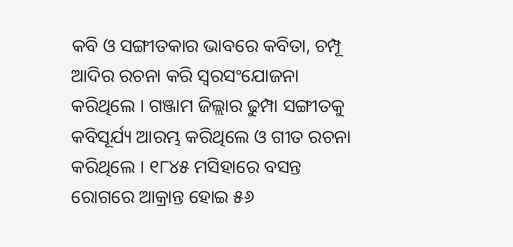କବି ଓ ସଙ୍ଗୀତକାର ଭାବରେ କବିତା, ଚମ୍ପୂ ଆଦିର ରଚନା କରି ସ୍ୱରସଂଯୋଜନା କରିଥିଲେ । ଗଞ୍ଜାମ ଜିଲ୍ଲାର ଢୁମ୍ପା ସଙ୍ଗୀତକୁ କବିସୂର୍ଯ୍ୟ ଆରମ୍ଭ କରିଥିଲେ ଓ ଗୀତ ରଚନା କରିଥିଲେ । ୧୮୪୫ ମସିହାରେ ବସନ୍ତ ରୋଗରେ ଆକ୍ରାନ୍ତ ହୋଇ ୫୬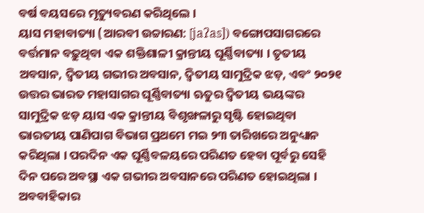ବର୍ଷ ବୟସରେ ମୃତ୍ୟୁବରଣ କରିଥିଲେ ।
ୟାସ ମହାବାତ୍ୟା (ଆରବୀ ଉଚ୍ଚାରଣ: [jaʔas]) ବଙ୍ଗୋପସାଗରରେ ବର୍ତ୍ତମାନ ବଢ଼ୁଥିବା ଏକ ଶକ୍ତିଶାଳୀ କ୍ରାନ୍ତୀୟ ଘୂର୍ଣ୍ଣିବାତ୍ୟା । ତୃତୀୟ ଅବସାନ, ଦ୍ୱିତୀୟ ଗଭୀର ଅବସାନ, ଦ୍ୱିତୀୟ ସାମୁଦ୍ରିକ ଝଡ଼, ଏବଂ ୨୦୨୧ ଉତ୍ତର ଭାରତ ମହାସାଗର ଘୂର୍ଣ୍ଣିବାତ୍ୟା ଋତୁର ଦ୍ୱିତୀୟ ଭୟଙ୍କର ସାମୁଦ୍ରିକ ଝଡ଼ ୟାସ ଏକ କ୍ରାନ୍ତୀୟ ବିଶୃଙ୍ଖଳାରୁ ସୃଷ୍ଟି ହୋଇଥିବା ଭାରତୀୟ ପାଣିପାଗ ବିଭାଗ ପ୍ରଥମେ ମଇ ୨୩ ତାରିଖରେ ଅନୁଧ୍ୟାନ କରିଥିଲା । ପରଦିନ ଏକ ଘୂର୍ଣ୍ଣିବଳୟରେ ପରିଣତ ହେବା ପୂର୍ବରୁ ସେହି ଦିନ ପରେ ଅବସ୍ଥା ଏକ ଗଭୀର ଅବସାନରେ ପରିଣତ ହୋଇଥିଲା । ଅବବାହିକାର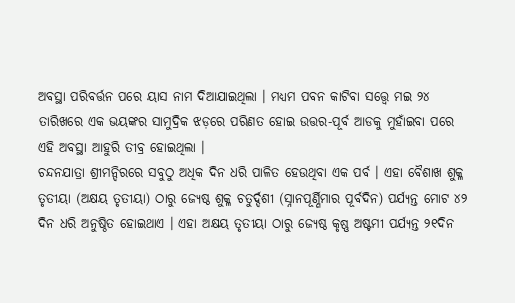ଅବସ୍ଥା ପରିବର୍ତ୍ତନ ପରେ ୟାସ ନାମ ଦିଆଯାଇଥିଲା । ମଧ୍ୟମ ପବନ କାଟିବା ସତ୍ତ୍ୱେ ମଇ ୨୪ ତାରିଖରେ ଏକ ଭୟଙ୍କର ସାମୁଦ୍ରିକ ଝଡ଼ରେ ପରିଣତ ହୋଇ ଉତ୍ତର-ପୂର୍ବ ଆଡକୁ ମୁହାଁଇବା ପରେ ଏହି ଅବସ୍ଥା ଆହୁରି ତୀବ୍ର ହୋଇଥିଲା ।
ଚନ୍ଦନଯାତ୍ରା ଶ୍ରୀମନ୍ଦିରରେ ସବୁଠୁ ଅଧିକ ଦିନ ଧରି ପାଳିତ ହେଉଥିବା ଏକ ପର୍ବ । ଏହା ବୈଶାଖ ଶୁକ୍ଳ ତୃତୀୟା (ଅକ୍ଷୟ ତୃତୀୟା) ଠାରୁ ଜ୍ୟେଷ୍ଠ ଶୁକ୍ଳ ଚତୁର୍ଦ୍ଦଶୀ (ସ୍ନାନପୂର୍ଣ୍ଣିମାର ପୂର୍ବଦିନ) ପର୍ଯ୍ୟନ୍ତ ମୋଟ ୪୨ ଦିନ ଧରି ଅନୁଷ୍ଠିତ ହୋଇଥାଏ । ଏହା ଅକ୍ଷୟ ତୃତୀୟା ଠାରୁ ଜ୍ୟେଷ୍ଠ କୃଷ୍ଣ ଅଷ୍ଟମୀ ପର୍ଯ୍ୟନ୍ତ ୨୧ଦିନ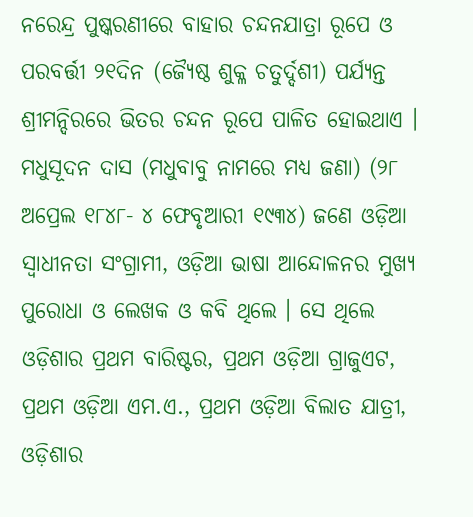ନରେନ୍ଦ୍ର ପୁଷ୍କରଣୀରେ ବାହାର ଚନ୍ଦନଯାତ୍ରା ରୂପେ ଓ ପରବର୍ତ୍ତୀ ୨୧ଦିନ (ଜ୍ୟୈଷ୍ଠ ଶୁକ୍ଳ ଚତୁର୍ଦ୍ଦଶୀ) ପର୍ଯ୍ୟନ୍ତ ଶ୍ରୀମନ୍ଦିରରେ ଭିତର ଚନ୍ଦନ ରୂପେ ପାଳିତ ହୋଇଥାଏ ।
ମଧୁସୂଦନ ଦାସ (ମଧୁବାବୁ ନାମରେ ମଧ୍ୟ ଜଣା) (୨୮ ଅପ୍ରେଲ ୧୮୪୮- ୪ ଫେବୃଆରୀ ୧୯୩୪) ଜଣେ ଓଡ଼ିଆ ସ୍ୱାଧୀନତା ସଂଗ୍ରାମୀ, ଓଡ଼ିଆ ଭାଷା ଆନ୍ଦୋଳନର ମୁଖ୍ୟ ପୁରୋଧା ଓ ଲେଖକ ଓ କବି ଥିଲେ । ସେ ଥିଲେ ଓଡ଼ିଶାର ପ୍ରଥମ ବାରିଷ୍ଟର, ପ୍ରଥମ ଓଡ଼ିଆ ଗ୍ରାଜୁଏଟ, ପ୍ରଥମ ଓଡ଼ିଆ ଏମ.ଏ., ପ୍ରଥମ ଓଡ଼ିଆ ବିଲାତ ଯାତ୍ରୀ, ଓଡ଼ିଶାର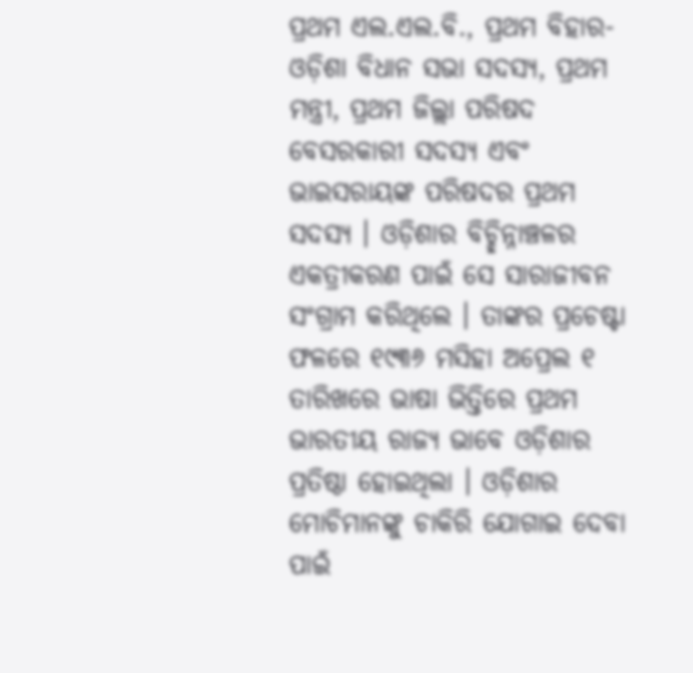ପ୍ରଥମ ଏଲ.ଏଲ.ବି., ପ୍ରଥମ ବିହାର-ଓଡ଼ିଶା ବିଧାନ ସଭା ସଦସ୍ୟ, ପ୍ରଥମ ମନ୍ତ୍ରୀ, ପ୍ରଥମ ଜିଲ୍ଲା ପରିଷଦ ବେସରକାରୀ ସଦସ୍ୟ ଏବଂ ଭାଇସରାୟଙ୍କ ପରିଷଦର ପ୍ରଥମ ସଦସ୍ୟ । ଓଡ଼ିଶାର ବିଚ୍ଛିନ୍ନାଞ୍ଚଳର ଏକତ୍ରୀକରଣ ପାଇଁ ସେ ସାରାଜୀବନ ସଂଗ୍ରାମ କରିଥିଲେ । ତାଙ୍କର ପ୍ରଚେଷ୍ଟା ଫଳରେ ୧୯୩୬ ମସିହା ଅପ୍ରେଲ ୧ ତାରିଖରେ ଭାଷା ଭିତ୍ତିରେ ପ୍ରଥମ ଭାରତୀୟ ରାଜ୍ୟ ଭାବେ ଓଡ଼ିଶାର ପ୍ରତିଷ୍ଠା ହୋଇଥିଲା । ଓଡ଼ିଶାର ମୋଚିମାନଙ୍କୁ ଚାକିରି ଯୋଗାଇ ଦେବା ପାଇଁ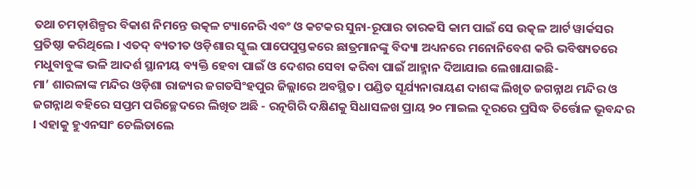ତଥା ଚମଡ଼ାଶିଳ୍ପର ବିକାଶ ନିମନ୍ତେ ଉତ୍କଳ ଟ୍ୟାନେରି ଏବଂ ଓ କଟକର ସୁନା-ରୂପାର ତାରକସି କାମ ପାଇଁ ସେ ଉତ୍କଳ ଆର୍ଟ ୱାର୍କସର ପ୍ରତିଷ୍ଠା କରିଥିଲେ । ଏତଦ୍ ବ୍ୟତୀତ ଓଡ଼ିଶାର ସ୍କୁଲ ପାପେପୁସ୍ତକରେ ଛାତ୍ରମାନଙ୍କୁ ବିଦ୍ୟା ଅଧ୍ୟନରେ ମନୋନିବେଶ କରି ଭବିଷ୍ୟତରେ ମଧୁବାବୁଙ୍କ ଭଳି ଆଦର୍ଶ ସ୍ଥାନୀୟ ବ୍ୟକ୍ତି ହେବା ପାଇଁ ଓ ଦେଶର ସେବା କରିବା ପାଇଁ ଆହ୍ମାନ ଦିଆଯାଇ ଲେଖାଯାଇଛି-
ମା’ ଶାରଳାଙ୍କ ମନ୍ଦିର ଓଡ଼ିଶା ରାଜ୍ୟର ଜଗତସିଂହପୁର ଜିଲ୍ଲାରେ ଅବସ୍ଥିତ। ପଣ୍ଡିତ ସୂର୍ଯ୍ୟନାରାୟଣ ଦାଶଙ୍କ ଲିଖିତ ଜଗନ୍ନାଥ ମନ୍ଦିର ଓ ଜଗନ୍ନାଥ ବହିରେ ସପ୍ତମ ପରିଚ୍ଛେଦରେ ଲିଖିତ ଅଛି - ରତ୍ନଗିରି ଦକ୍ଷିଣକୁ ସିଧାସଳଖ ପ୍ରାୟ ୨୦ ମାଇଲ ଦୂରରେ ପ୍ରସିଦ୍ଧ ତିର୍ତ୍ତୋଳ ଭୂବନ୍ଦର । ଏହାକୁ ହୁଏନସାଂ ଚେଲିତାଲେ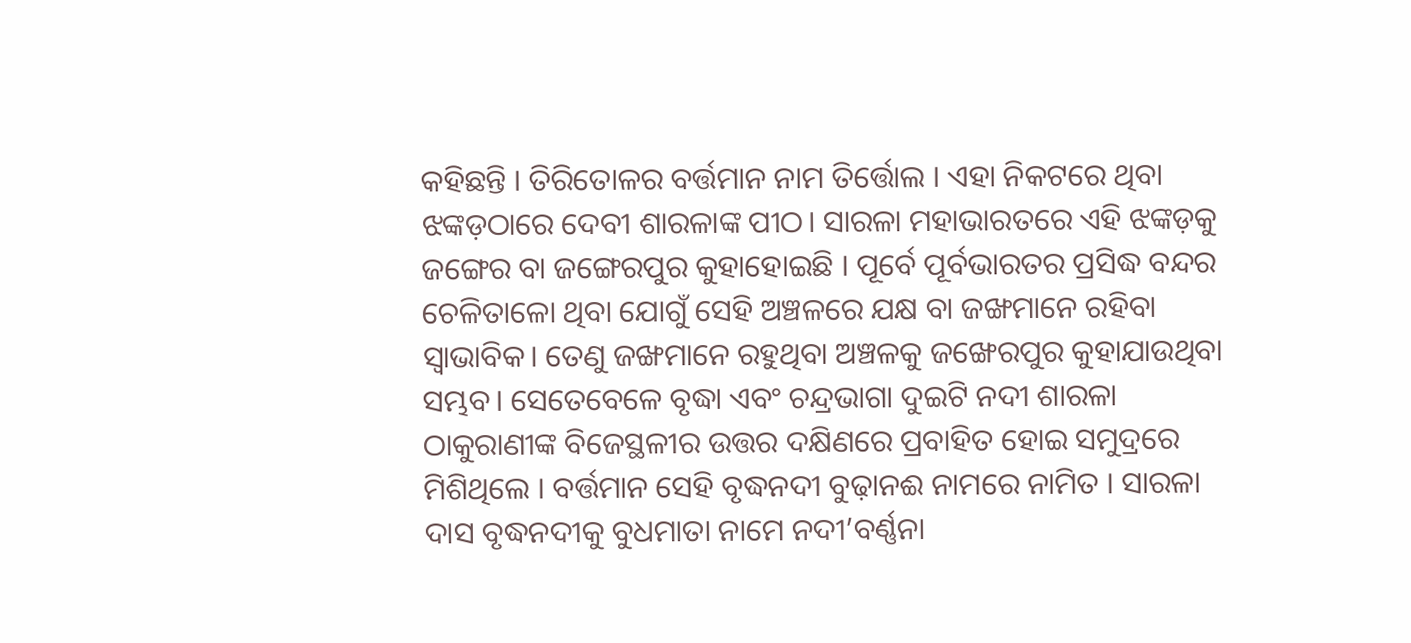କହିଛନ୍ତି । ତିରିତୋଳର ବର୍ତ୍ତମାନ ନାମ ତିର୍ତ୍ତୋଲ । ଏହା ନିକଟରେ ଥିବା ଝଙ୍କଡ଼ଠାରେ ଦେବୀ ଶାରଳାଙ୍କ ପୀଠ। ସାରଳା ମହାଭାରତରେ ଏହି ଝଙ୍କଡ଼କୁ ଜଙ୍ଗେର ବା ଜଙ୍ଗେରପୁର କୁହାହୋଇଛି । ପୂର୍ବେ ପୂର୍ବଭାରତର ପ୍ରସିଦ୍ଧ ବନ୍ଦର ଚେଳିତାଳୋ ଥିବା ଯୋଗୁଁ ସେହି ଅଞ୍ଚଳରେ ଯକ୍ଷ ବା ଜଙ୍ଖମାନେ ରହିବା ସ୍ୱାଭାବିକ। ତେଣୁ ଜଙ୍ଖମାନେ ରହୁଥିବା ଅଞ୍ଚଳକୁ ଜଙ୍ଖେରପୁର କୁହାଯାଉଥିବା ସମ୍ଭବ। ସେତେବେଳେ ବୃଦ୍ଧା ଏବଂ ଚନ୍ଦ୍ରଭାଗା ଦୁଇଟି ନଦୀ ଶାରଳା ଠାକୁରାଣୀଙ୍କ ବିଜେସ୍ଥଳୀର ଉତ୍ତର ଦକ୍ଷିଣରେ ପ୍ରବାହିତ ହୋଇ ସମୁଦ୍ରରେ ମିଶିଥିଲେ । ବର୍ତ୍ତମାନ ସେହି ବୃଦ୍ଧନଦୀ ବୁଢ଼ାନଈ ନାମରେ ନାମିତ । ସାରଳା ଦାସ ବୃଦ୍ଧନଦୀକୁ ବୁଧମାତା ନାମେ ନଦୀ’ବର୍ଣ୍ଣନା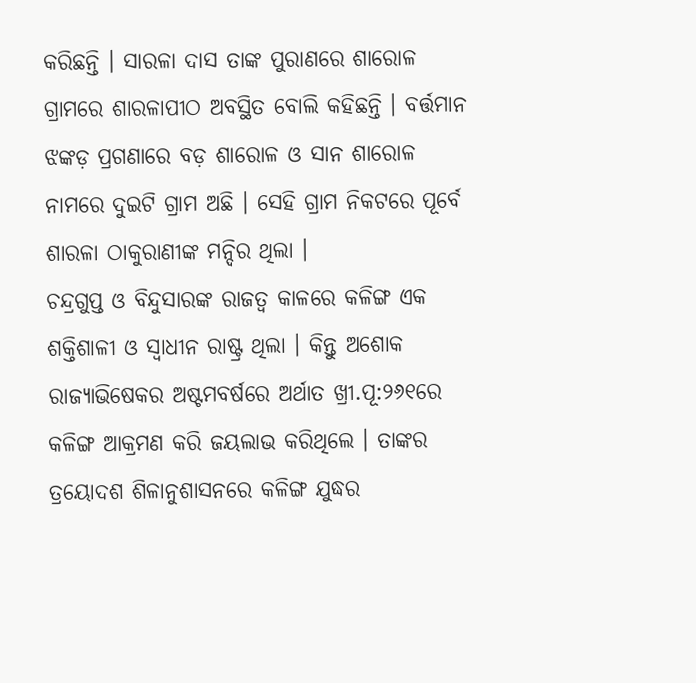କରିଛନ୍ତି । ସାରଳା ଦାସ ତାଙ୍କ ପୁରାଣରେ ଶାରୋଳ ଗ୍ରାମରେ ଶାରଳାପୀଠ ଅବସ୍ଥିତ ବୋଲି କହିଛନ୍ତି । ବର୍ତ୍ତମାନ ଝଙ୍କଡ଼ ପ୍ରଗଣାରେ ବଡ଼ ଶାରୋଳ ଓ ସାନ ଶାରୋଳ ନାମରେ ଦୁଇଟି ଗ୍ରାମ ଅଛି । ସେହି ଗ୍ରାମ ନିକଟରେ ପୂର୍ବେ ଶାରଳା ଠାକୁରାଣୀଙ୍କ ମନ୍ଦିର ଥିଲା ।
ଚନ୍ଦ୍ରଗୁପ୍ତ ଓ ବିନ୍ଦୁସାରଙ୍କ ରାଜତ୍ୱ କାଳରେ କଳିଙ୍ଗ ଏକ ଶକ୍ତିଶାଳୀ ଓ ସ୍ୱାଧୀନ ରାଷ୍ଟ୍ର ଥିଲା । କିନ୍ତୁ ଅଶୋକ ରାଜ୍ୟାଭିଷେକର ଅଷ୍ଟମବର୍ଷରେ ଅର୍ଥାତ ଖ୍ରୀ.ପୂ:୨୬୧ରେ କଳିଙ୍ଗ ଆକ୍ରମଣ କରି ଜୟଲାଭ କରିଥିଲେ । ତାଙ୍କର ତ୍ରୟୋଦଶ ଶିଳାନୁଶାସନରେ କଳିଙ୍ଗ ଯୁଦ୍ଧର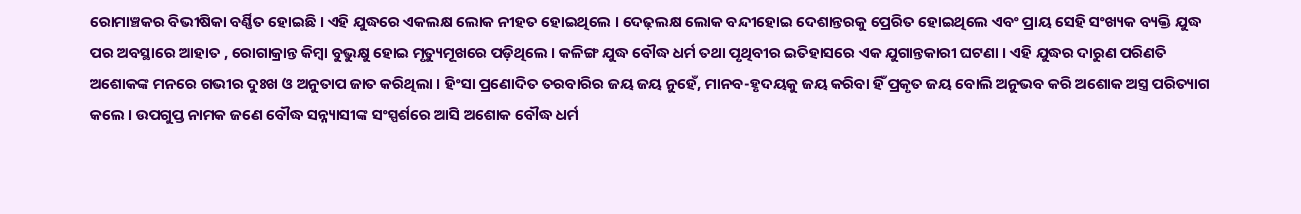ରୋମାଞ୍ଚକର ବିଭୀଷିକା ବର୍ଣ୍ଣିତ ହୋଇଛି । ଏହି ଯୁଦ୍ଧରେ ଏକଲକ୍ଷ ଲୋକ ନୀହତ ହୋଇଥିଲେ । ଦେଢ଼ଲକ୍ଷ ଲୋକ ବନ୍ଦୀହୋଇ ଦେଶାନ୍ତରକୁ ପ୍ରେରିତ ହୋଇଥିଲେ ଏବଂ ପ୍ରାୟ ସେହି ସଂଖ୍ୟକ ବ୍ୟକ୍ତି ଯୁଦ୍ଧ ପର ଅବସ୍ଥାରେ ଆହାତ , ରୋଗାକ୍ରାନ୍ତ କିମ୍ବା ବୁଭୁକ୍ଷୁ ହୋଇ ମୃତ୍ୟୁମୂଖରେ ପଡ଼ିଥିଲେ । କଳିଙ୍ଗ ଯୁଦ୍ଧ ବୌଦ୍ଧ ଧର୍ମ ତଥା ପୃଥିବୀର ଇତିହାସରେ ଏକ ଯୁଗାନ୍ତକାରୀ ଘଟଣା । ଏହି ଯୁଦ୍ଧର ଦାରୁଣ ପରିଣତି ଅଶୋକଙ୍କ ମନରେ ଗଭୀର ଦୁଃଖ ଓ ଅନୁତାପ ଜାତ କରିଥିଲା । ହିଂସା ପ୍ରଣୋଦିତ ତରବାରିର ଜୟ ଜୟ ନୁହେଁ, ମାନବ-ହୃଦୟକୁ ଜୟ କରିବା ହିଁ ପ୍ରକୃତ ଜୟ ବୋଲି ଅନୁଭବ କରି ଅଶୋକ ଅସ୍ତ୍ର ପରିତ୍ୟାଗ କଲେ । ଉପଗୁପ୍ତ ନାମକ ଜଣେ ବୌଦ୍ଧ ସନ୍ନ୍ୟାସୀଙ୍କ ସଂସ୍ପର୍ଶରେ ଆସି ଅଶୋକ ବୌଦ୍ଧ ଧର୍ମ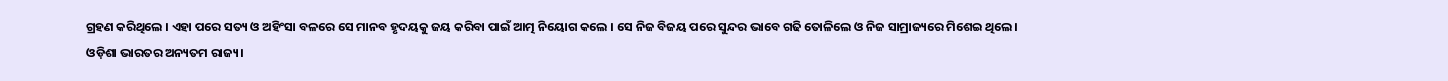ଗ୍ରହଣ କରିଥିଲେ । ଏହା ପରେ ସତ୍ୟ ଓ ଅହିଂସା ବଳରେ ସେ ମାନବ ହୃଦୟକୁ ଜୟ କରିବା ପାଇଁ ଆତ୍ମ ନିୟୋଗ କଲେ । ସେ ନିଜ ବିଜୟ ପରେ ସୁନ୍ଦର ଭାବେ ଗଢି ତୋଳିଲେ ଓ ନିଜ ସାମ୍ରାଜ୍ୟରେ ମିଶେଇ ଥିଲେ।
ଓଡ଼ିଶା ଭାରତର ଅନ୍ୟତମ ରାଜ୍ୟ।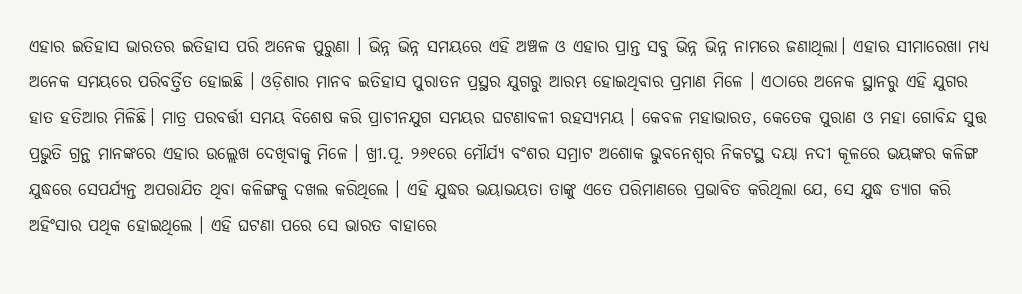ଏହାର ଇତିହାସ ଭାରତର ଇତିହାସ ପରି ଅନେକ ପୁରୁଣା । ଭିନ୍ନ ଭିନ୍ନ ସମୟରେ ଏହି ଅଞ୍ଚଳ ଓ ଏହାର ପ୍ରାନ୍ତ ସବୁ ଭିନ୍ନ ଭିନ୍ନ ନାମରେ ଜଣାଥିଲା। ଏହାର ସୀମାରେଖା ମଧ୍ୟ ଅନେକ ସମୟରେ ପରିବର୍ତ୍ତିତ ହୋଇଛି । ଓଡ଼ିଶାର ମାନବ ଇତିହାସ ପୁରାତନ ପ୍ରସ୍ଥର ଯୁଗରୁ ଆରମ୍ଭ ହୋଇଥିବାର ପ୍ରମାଣ ମିଳେ । ଏଠାରେ ଅନେକ ସ୍ଥାନରୁ ଏହି ଯୁଗର ହାତ ହତିଆର ମିଳିଛି। ମାତ୍ର ପରବର୍ତ୍ତୀ ସମୟ ବିଶେଷ କରି ପ୍ରାଚୀନଯୁଗ ସମୟର ଘଟଣାବଳୀ ରହସ୍ୟମୟ । କେବଳ ମହାଭାରତ, କେତେକ ପୁରାଣ ଓ ମହା ଗୋବିନ୍ଦ ସୁତ୍ତ ପ୍ରଭୁତି ଗ୍ରନ୍ଥ ମାନଙ୍କରେ ଏହାର ଉଲ୍ଲେଖ ଦେଖିବାକୁ ମିଳେ । ଖ୍ରୀ.ପୂ. ୨୬୧ରେ ମୌର୍ଯ୍ୟ ବଂଶର ସମ୍ରାଟ ଅଶୋକ ଭୁବନେଶ୍ୱର ନିକଟସ୍ଥ ଦୟା ନଦୀ କୂଳରେ ଭୟଙ୍କର କଳିଙ୍ଗ ଯୁଦ୍ଧରେ ସେପର୍ଯ୍ୟନ୍ତ ଅପରାଯିତ ଥିବା କଳିଙ୍ଗକୁ ଦଖଲ କରିଥିଲେ । ଏହି ଯୁଦ୍ଧର ଭୟାଭୟତା ତାଙ୍କୁ ଏତେ ପରିମାଣରେ ପ୍ରଭାବିତ କରିଥିଲା ଯେ, ସେ ଯୁଦ୍ଧ ତ୍ୟାଗ କରି ଅହିଂସାର ପଥିକ ହୋଇଥିଲେ । ଏହି ଘଟଣା ପରେ ସେ ଭାରତ ବାହାରେ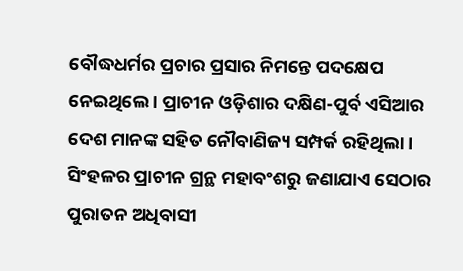ବୌଦ୍ଧଧର୍ମର ପ୍ରଚାର ପ୍ରସାର ନିମନ୍ତେ ପଦକ୍ଷେପ ନେଇଥିଲେ । ପ୍ରାଚୀନ ଓଡ଼ିଶାର ଦକ୍ଷିଣ-ପୁର୍ବ ଏସିଆର ଦେଶ ମାନଙ୍କ ସହିତ ନୌବାଣିଜ୍ୟ ସମ୍ପର୍କ ରହିଥିଲା । ସିଂହଳର ପ୍ରାଚୀନ ଗ୍ରନ୍ଥ ମହାବଂଶରୁ ଜଣାଯାଏ ସେଠାର ପୁରାତନ ଅଧିବାସୀ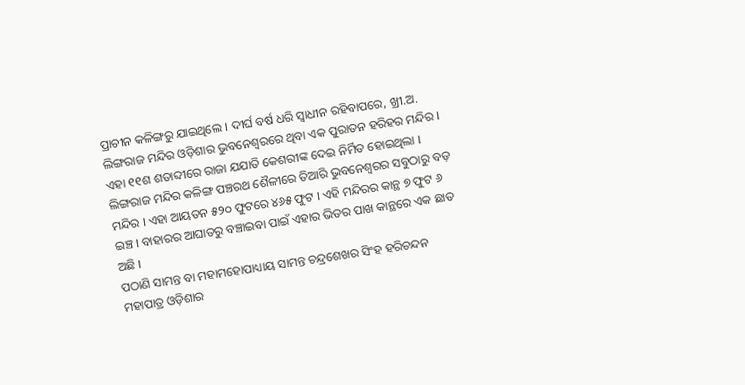ପ୍ରାଚୀନ କଳିଙ୍ଗରୁ ଯାଇଥିଲେ । ଦୀର୍ଘ ବର୍ଷ ଧରି ସ୍ୱାଧୀନ ରହିବାପରେ, ଖ୍ରୀ.ଅ.
ଲିଙ୍ଗରାଜ ମନ୍ଦିର ଓଡ଼ିଶାର ଭୁବନେଶ୍ୱରରେ ଥିବା ଏକ ପୁରାତନ ହରିହର ମନ୍ଦିର । ଏହା ୧୧ଶ ଶତାବ୍ଦୀରେ ରାଜା ଯଯାତି କେଶରୀଙ୍କ ଦେଇ ନିର୍ମିତ ହୋଇଥିଲା । ଲିଙ୍ଗରାଜ ମନ୍ଦିର କଳିଙ୍ଗ ପଞ୍ଚରଥ ଶୈଳୀରେ ତିଆରି ଭୁବନେଶ୍ୱରର ସବୁଠାରୁ ବଡ଼ ମନ୍ଦିର । ଏହା ଆୟତନ ୫୨୦ ଫୁଟରେ ୪୬୫ ଫୁଟ । ଏହି ମନ୍ଦିରର କାନ୍ଥ ୭ ଫୁଟ ୬ ଇଞ୍ଚ । ବାହାରର ଆଘାତରୁ ବଞ୍ଚାଇବା ପାଇଁ ଏହାର ଭିତର ପାଖ କାନ୍ଥରେ ଏକ ଛାତ ଅଛି ।
ପଠାଣି ସାମନ୍ତ ବା ମହାମହୋପାଧ୍ୟାୟ ସାମନ୍ତ ଚନ୍ଦ୍ରଶେଖର ସିଂହ ହରିଚନ୍ଦନ ମହାପାତ୍ର ଓଡ଼ିଶାର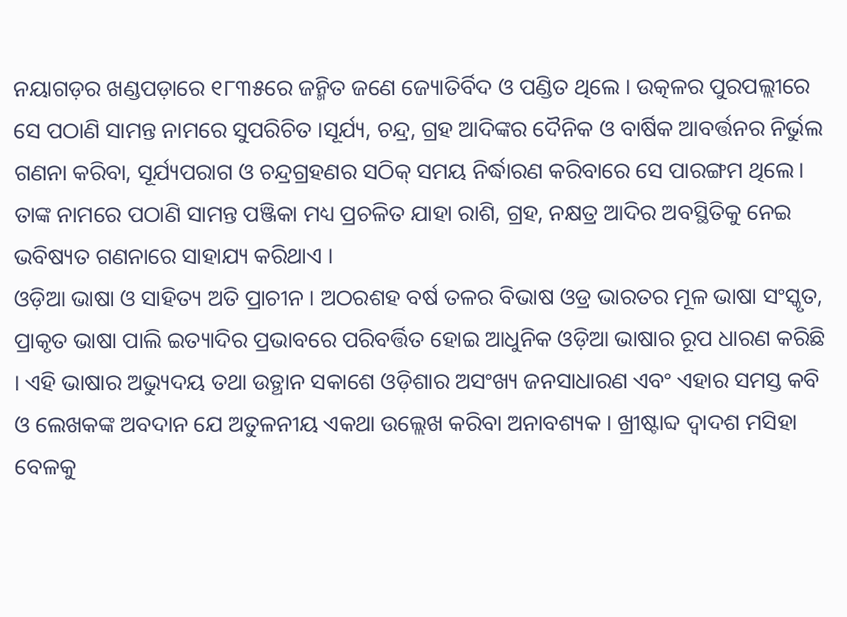ନୟାଗଡ଼ର ଖଣ୍ଡପଡ଼ାରେ ୧୮୩୫ରେ ଜନ୍ମିତ ଜଣେ ଜ୍ୟୋତିର୍ବିଦ ଓ ପଣ୍ଡିତ ଥିଲେ । ଉତ୍କଳର ପୁରପଲ୍ଲୀରେ ସେ ପଠାଣି ସାମନ୍ତ ନାମରେ ସୁପରିଚିତ ।ସୂର୍ଯ୍ୟ, ଚନ୍ଦ୍ର, ଗ୍ରହ ଆଦିଙ୍କର ଦୈନିକ ଓ ବାର୍ଷିକ ଆବର୍ତ୍ତନର ନିର୍ଭୁଲ ଗଣନା କରିବା, ସୂର୍ଯ୍ୟପରାଗ ଓ ଚନ୍ଦ୍ରଗ୍ରହଣର ସଠିକ୍ ସମୟ ନିର୍ଦ୍ଧାରଣ କରିବାରେ ସେ ପାରଙ୍ଗମ ଥିଲେ। ତାଙ୍କ ନାମରେ ପଠାଣି ସାମନ୍ତ ପଞ୍ଜିକା ମଧ୍ୟ ପ୍ରଚଳିତ ଯାହା ରାଶି, ଗ୍ରହ, ନକ୍ଷତ୍ର ଆଦିର ଅବସ୍ଥିତିକୁ ନେଇ ଭବିଷ୍ୟତ ଗଣନାରେ ସାହାଯ୍ୟ କରିଥାଏ ।
ଓଡ଼ିଆ ଭାଷା ଓ ସାହିତ୍ୟ ଅତି ପ୍ରାଚୀନ । ଅଠରଶହ ବର୍ଷ ତଳର ବିଭାଷ ଓଡ୍ର ଭାରତର ମୂଳ ଭାଷା ସଂସ୍କୃତ, ପ୍ରାକୃତ ଭାଷା ପାଲି ଇତ୍ୟାଦିର ପ୍ରଭାବରେ ପରିବର୍ତ୍ତିତ ହୋଇ ଆଧୁନିକ ଓଡ଼ିଆ ଭାଷାର ରୂପ ଧାରଣ କରିଛି । ଏହି ଭାଷାର ଅଭ୍ୟୁଦୟ ତଥା ଉତ୍ଥାନ ସକାଶେ ଓଡ଼ିଶାର ଅସଂଖ୍ୟ ଜନସାଧାରଣ ଏବଂ ଏହାର ସମସ୍ତ କବି ଓ ଲେଖକଙ୍କ ଅବଦାନ ଯେ ଅତୁଳନୀୟ ଏକଥା ଉଲ୍ଲେଖ କରିବା ଅନାବଶ୍ୟକ । ଖ୍ରୀଷ୍ଟାବ୍ଦ ଦ୍ୱାଦଶ ମସିହା ବେଳକୁ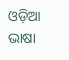ଓଡ଼ିଆ ଭାଷା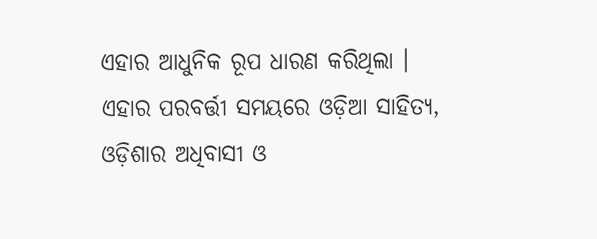ଏହାର ଆଧୁନିକ ରୂପ ଧାରଣ କରିଥିଲା । ଏହାର ପରବର୍ତ୍ତୀ ସମୟରେ ଓଡ଼ିଆ ସାହିତ୍ୟ, ଓଡ଼ିଶାର ଅଧିବାସୀ ଓ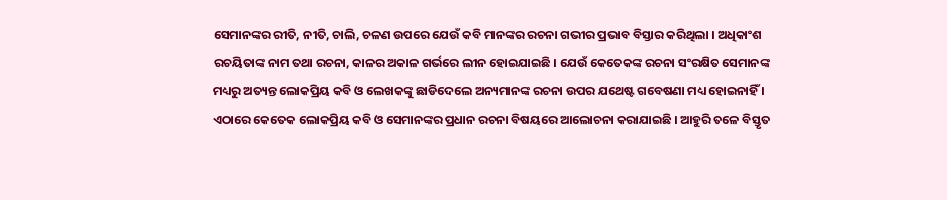ସେମାନଙ୍କର ରୀତି, ନୀତି, ଚାଲି, ଚଳଣ ଉପରେ ଯେଉଁ କବି ମାନଙ୍କର ରଚନା ଗଭୀର ପ୍ରଭାବ ବିସ୍ତାର କରିଥିଲା । ଅଧିକାଂଶ ରଚୟିତାଙ୍କ ନାମ ତଥା ରଚନା, କାଳର ଅକାଳ ଗର୍ଭରେ ଲୀନ ହୋଇଯାଇଛି । ଯେଉଁ କେତେକଙ୍କ ରଚନା ସଂରକ୍ଷିତ ସେମାନଙ୍କ ମଧ୍ୟରୁ ଅତ୍ୟନ୍ତ ଲୋକପ୍ରିୟ କବି ଓ ଲେଖକଙ୍କୁ ଛାଡିଦେଲେ ଅନ୍ୟମାନଙ୍କ ରଚନା ଉପର ଯଥେଷ୍ଟ ଗବେଷଣା ମଧ୍ୟ ହୋଇନାହିଁ । ଏଠାରେ କେତେକ ଲୋକପ୍ରିୟ କବି ଓ ସେମାନଙ୍କର ପ୍ରଧାନ ରଚନା ବିଷୟରେ ଆଲୋଚନା କରାଯାଇଛି । ଆହୁରି ତଳେ ବିସ୍ତୃତ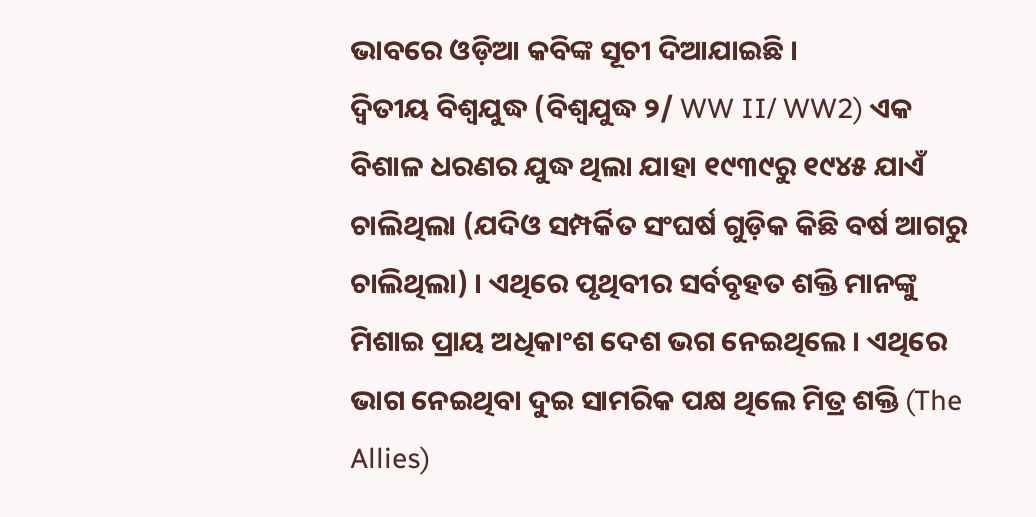ଭାବରେ ଓଡ଼ିଆ କବିଙ୍କ ସୂଚୀ ଦିଆଯାଇଛି ।
ଦ୍ୱିତୀୟ ବିଶ୍ୱଯୁଦ୍ଧ (ବିଶ୍ୱଯୁଦ୍ଧ ୨/ WW II/ WW2) ଏକ ବିଶାଳ ଧରଣର ଯୁଦ୍ଧ ଥିଲା ଯାହା ୧୯୩୯ରୁ ୧୯୪୫ ଯାଏଁ ଚାଲିଥିଲା (ଯଦିଓ ସମ୍ପର୍କିତ ସଂଘର୍ଷ ଗୁଡ଼ିକ କିଛି ବର୍ଷ ଆଗରୁ ଚାଲିଥିଲା) । ଏଥିରେ ପୃଥିବୀର ସର୍ବବୃହତ ଶକ୍ତି ମାନଙ୍କୁ ମିଶାଇ ପ୍ରାୟ ଅଧିକାଂଶ ଦେଶ ଭଗ ନେଇଥିଲେ । ଏଥିରେ ଭାଗ ନେଇଥିବା ଦୁଇ ସାମରିକ ପକ୍ଷ ଥିଲେ ମିତ୍ର ଶକ୍ତି (The Allies)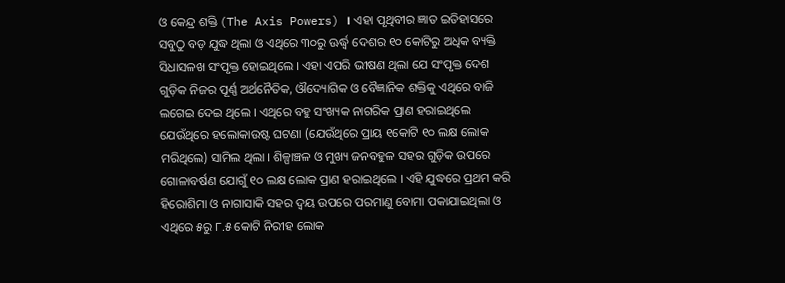ଓ କେନ୍ଦ୍ର ଶକ୍ତି (The Axis Powers) । ଏହା ପୃଥିବୀର ଜ୍ଞାତ ଇତିହାସରେ ସବୁଠୁ ବଡ଼ ଯୁଦ୍ଧ ଥିଲା ଓ ଏଥିରେ ୩୦ରୁ ଊର୍ଦ୍ଧ୍ୱ ଦେଶର ୧୦ କୋଟିରୁ ଅଧିକ ବ୍ୟକ୍ତି ସିଧାସଳଖ ସଂପୃକ୍ତ ହୋଇଥିଲେ । ଏହା ଏପରି ଭୀଷଣ ଥିଲା ଯେ ସଂପୃକ୍ତ ଦେଶ ଗୁଡ଼ିକ ନିଜର ପୂର୍ଣ୍ଣ ଅର୍ଥନୈତିକ, ଔଦ୍ୟୋଗିକ ଓ ବୈଜ୍ଞାନିକ ଶକ୍ତିକୁ ଏଥିରେ ବାଜି ଲଗେଇ ଦେଇ ଥିଲେ । ଏଥିରେ ବହୁ ସଂଖ୍ୟକ ନାଗରିକ ପ୍ରାଣ ହରାଇଥିଲେ ଯେଉଁଥିରେ ହଲୋକାଉଷ୍ଟ ଘଟଣା (ଯେଉଁଥିରେ ପ୍ରାୟ ୧କୋଟି ୧୦ ଲକ୍ଷ ଲୋକ ମରିଥିଲେ) ସାମିଲ ଥିଲା । ଶିଳ୍ପାଞ୍ଚଳ ଓ ମୁଖ୍ୟ ଜନବହୁଳ ସହର ଗୁଡ଼ିକ ଉପରେ ଗୋଳାବର୍ଷଣ ଯୋଗୁଁ ୧୦ ଲକ୍ଷ ଲୋକ ପ୍ରାଣ ହରାଇଥିଲେ । ଏହି ଯୁଦ୍ଧରେ ପ୍ରଥମ କରି ହିରୋଶିମା ଓ ନାଗାସାକି ସହର ଦ୍ୱୟ ଉପରେ ପରମାଣୁ ବୋମା ପକାଯାଇଥିଲା ଓ ଏଥିରେ ୫ରୁ ୮.୫ କୋଟି ନିରୀହ ଲୋକ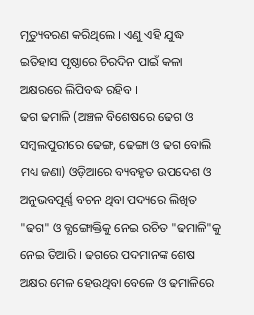ମୃତ୍ୟୁବରଣ କରିଥିଲେ । ଏଣୁ ଏହି ଯୁଦ୍ଧ ଇତିହାସ ପୃଷ୍ଠାରେ ଚିରଦିନ ପାଇଁ କଳା ଅକ୍ଷରରେ ଲିପିବଦ୍ଧ ରହିବ ।
ଢଗ ଢମାଳି (ଅଞ୍ଚଳ ବିଶେଷରେ ଢେଗ ଓ ସମ୍ବଲପୁରୀରେ ଢେଙ୍ଗ, ଢେଙ୍ଗା ଓ ଢଗ ବୋଲି ମଧ୍ୟ ଜଣା) ଓଡ଼ିଆରେ ବ୍ୟବହୃତ ଉପଦେଶ ଓ ଅନୁଭବପୂର୍ଣ୍ଣ ବଚନ ଥିବା ପଦ୍ୟରେ ଲିଖିତ "ଢଗ" ଓ ବ୍ଯଙ୍ଗୋକ୍ତିକୁ ନେଇ ରଚିତ "ଢମାଳି"କୁ ନେଇ ତିଆରି । ଢଗରେ ପଦମାନଙ୍କ ଶେଷ ଅକ୍ଷର ମେଳ ହେଉଥିବା ବେଳେ ଓ ଢମାଳିରେ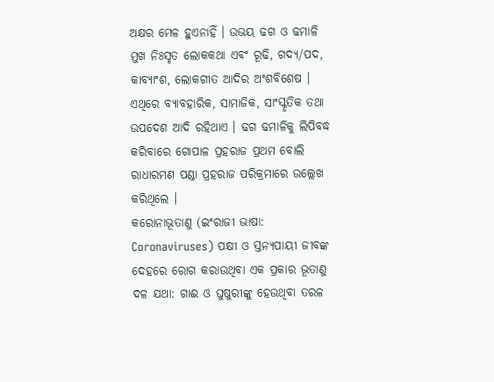ଅକ୍ଷର ମେଳ ହୁଏନାହିଁ । ଉଭୟ ଢଗ ଓ ଢମାଳି ମୁଖ ନିଃସୃତ ଲୋକକଥା ଏବଂ ରୂଢି, ଗଦ୍ୟ/ପଦ, କାବ୍ୟାଂଶ, ଲୋକଗୀତ ଆଦିର ଅଂଶବିଶେଷ । ଏଥିରେ ବ୍ୟାବହାରିକ, ସାମାଜିକ, ସାଂସ୍କୃତିକ ତଥା ଉପଦେଶ ଆଦି ରହିଥାଏ । ଢଗ ଢମାଳିକୁ ଲିପିବଦ୍ଧ କରିବାରେ ଗୋପାଳ ପ୍ରହରାଜ ପ୍ରଥମ ବୋଲି ରାଧାରମଣ ପଣ୍ଡା ପ୍ରହରାଜ ପରିକ୍ରମାରେ ଉଲ୍ଲେଖ କରିଥିଲେ ।
କରୋନାଭୂତାଣୁ (ଇଂରାଜୀ ଭାଷା: Coronaviruses) ପକ୍ଷୀ ଓ ସ୍ତନ୍ୟପାୟୀ ଜୀବଙ୍କ ଦେହରେ ରୋଗ କରାଉଥିବା ଏକ ପ୍ରକାର ଭୂତାଣୁ ଦଳ ଯଥା: ଗାଈ ଓ ଘୁଷୁରୀଙ୍କୁ ହେଉଥିବା ତରଳ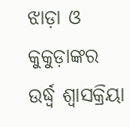ଝାଡ଼ା ଓ କୁକୁଡ଼ାଙ୍କର ଉର୍ଦ୍ଧ୍ୱ ଶ୍ୱାସକ୍ରିୟା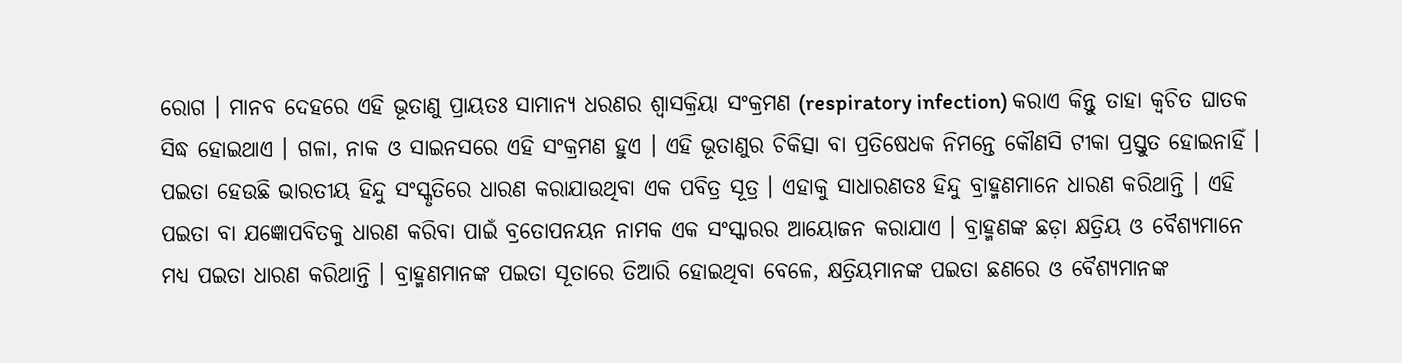ରୋଗ । ମାନବ ଦେହରେ ଏହି ଭୂତାଣୁ ପ୍ରାୟତଃ ସାମାନ୍ୟ ଧରଣର ଶ୍ୱାସକ୍ରିୟା ସଂକ୍ରମଣ (respiratory infection) କରାଏ କିନ୍ତୁ ତାହା କ୍ୱଚିତ ଘାତକ ସିଦ୍ଧ ହୋଇଥାଏ । ଗଳା, ନାକ ଓ ସାଇନସରେ ଏହି ସଂକ୍ରମଣ ହୁଏ । ଏହି ଭୂତାଣୁର ଚିକିତ୍ସା ବା ପ୍ରତିଷେଧକ ନିମନ୍ତେ କୌଣସି ଟୀକା ପ୍ରସ୍ତୁତ ହୋଇନାହିଁ ।
ପଇତା ହେଉଛି ଭାରତୀୟ ହିନ୍ଦୁ ସଂସ୍କୃତିରେ ଧାରଣ କରାଯାଉଥିବା ଏକ ପବିତ୍ର ସୂତ୍ର । ଏହାକୁ ସାଧାରଣତଃ ହିନ୍ଦୁ ବ୍ରାହ୍ମଣମାନେ ଧାରଣ କରିଥାନ୍ତି । ଏହି ପଇତା ବା ଯଜ୍ଞୋପବିତକୁ ଧାରଣ କରିବା ପାଇଁ ବ୍ରତୋପନୟନ ନାମକ ଏକ ସଂସ୍କାରର ଆୟୋଜନ କରାଯାଏ । ବ୍ରାହ୍ମଣଙ୍କ ଛଡ଼ା କ୍ଷତ୍ରିୟ ଓ ବୈଶ୍ୟମାନେ ମଧ୍ୟ ପଇତା ଧାରଣ କରିଥାନ୍ତି । ବ୍ରାହ୍ମଣମାନଙ୍କ ପଇତା ସୂତାରେ ତିଆରି ହୋଇଥିବା ବେଳେ, କ୍ଷତ୍ରିୟମାନଙ୍କ ପଇତା ଛଣରେ ଓ ବୈଶ୍ୟମାନଙ୍କ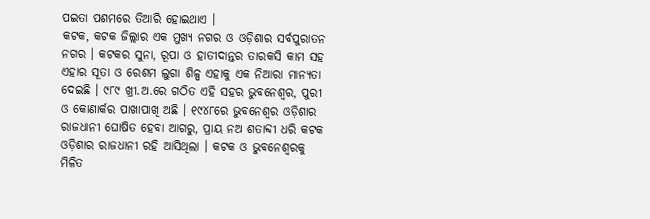ପଇତା ପଶମରେ ତିଆରି ହୋଇଥାଏ ।
କଟକ, କଟକ ଜିଲ୍ଲାର ଏକ ମୁଖ୍ୟ ନଗର ଓ ଓଡ଼ିଶାର ସର୍ବପୁରାତନ ନଗର । କଟକର ସୁନା, ରୂପା ଓ ହାତୀଦାନ୍ତର ତାରକସି କାମ ସହ ଏହାର ସୂତା ଓ ରେଶମ ଲୁଗା ଶିଳ୍ପ ଏହାକୁ ଏକ ନିଆରା ମାନ୍ୟତା ଦେଇଛି । ୯୮୯ ଖ୍ରୀ.ଅ.ରେ ଗଠିତ ଏହି ସହର ଭୁବନେଶ୍ୱର, ପୁରୀ ଓ କୋଣାର୍କର ପାଖାପାଖି ଅଛି । ୧୯୪୮ରେ ଭୁବନେଶ୍ୱର ଓଡ଼ିଶାର ରାଜଧାନୀ ଘୋଷିତ ହେବା ଆଗରୁ, ପ୍ରାୟ ନଅ ଶତାବ୍ଦୀ ଧରି କଟକ ଓଡ଼ିଶାର ରାଜଧାନୀ ରହି ଆସିଥିଲା । କଟକ ଓ ଭୁବନେଶ୍ୱରକୁ ମିଳିତ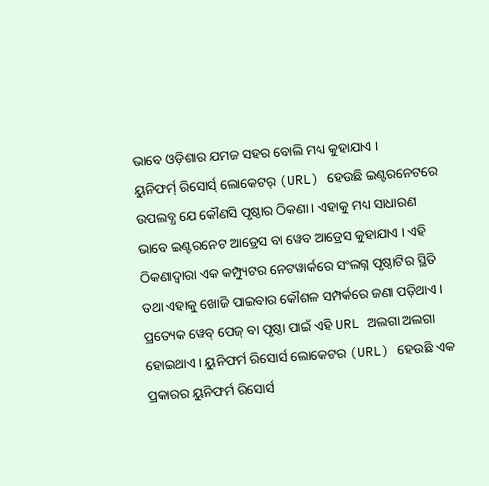ଭାବେ ଓଡ଼ିଶାର ଯମଜ ସହର ବୋଲି ମଧ୍ୟ କୁହାଯାଏ ।
ୟୁନିଫର୍ମ୍ ରିସୋର୍ସ୍ ଲୋକେଟର୍ (URL) ହେଉଛି ଇଣ୍ଟରନେଟରେ ଉପଲବ୍ଧ ଯେ କୌଣସି ପୃଷ୍ଠାର ଠିକଣା । ଏହାକୁ ମଧ୍ୟ ସାଧାରଣ ଭାବେ ଇଣ୍ଟରନେଟ ଆଡ୍ରେସ ବା ୱେବ ଆଡ୍ରେସ କୁହାଯାଏ । ଏହି ଠିକଣାଦ୍ୱାରା ଏକ କମ୍ପ୍ୟୁଟର ନେଟୱାର୍କରେ ସଂଲଗ୍ନ ପୃଷ୍ଠାଟିର ସ୍ଥିତି ତଥା ଏହାକୁ ଖୋଜି ପାଇବାର କୌଶଳ ସମ୍ପର୍କରେ ଜଣା ପଡ଼ିଥାଏ । ପ୍ରତ୍ୟେକ ୱେବ୍ ପେଜ୍ ବା ପୃଷ୍ଠା ପାଇଁ ଏହି URL ଅଲଗା ଅଲଗା ହୋଇଥାଏ । ୟୁନିଫର୍ମ ରିସୋର୍ସ ଲୋକେଟର (URL) ହେଉଛି ଏକ ପ୍ରକାରର ୟୁନିଫର୍ମ ରିସୋର୍ସ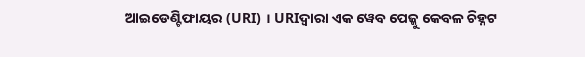ଆଇଡେଣ୍ଟିଫାୟର (URI) । URIଦ୍ୱାରା ଏକ ୱେବ ପେଜ୍କୁ କେବଳ ଚିହ୍ନଟ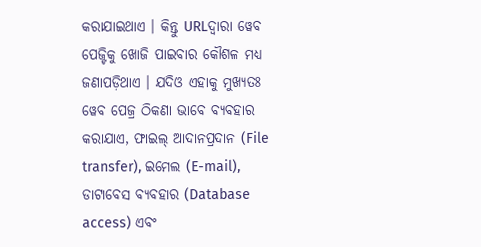କରାଯାଇଥାଏ । କିନ୍ତୁ URLଦ୍ୱାରା ୱେବ ପେଜ୍ଟିକୁ ଖୋଜି ପାଇବାର କୌଶଳ ମଧ୍ୟ ଜଣାପଡ଼ିଥାଏ । ଯଦିଓ ଏହାକୁ ମୁଖ୍ୟତଃ ୱେବ ପେଜ୍ର ଠିକଣା ଭାବେ ବ୍ୟବହାର କରାଯାଏ, ଫାଇଲ୍ ଆଦାନପ୍ରଦାନ (File transfer), ଇମେଲ (E-mail), ଡାଟାବେସ ବ୍ୟବହାର (Database access) ଏବଂ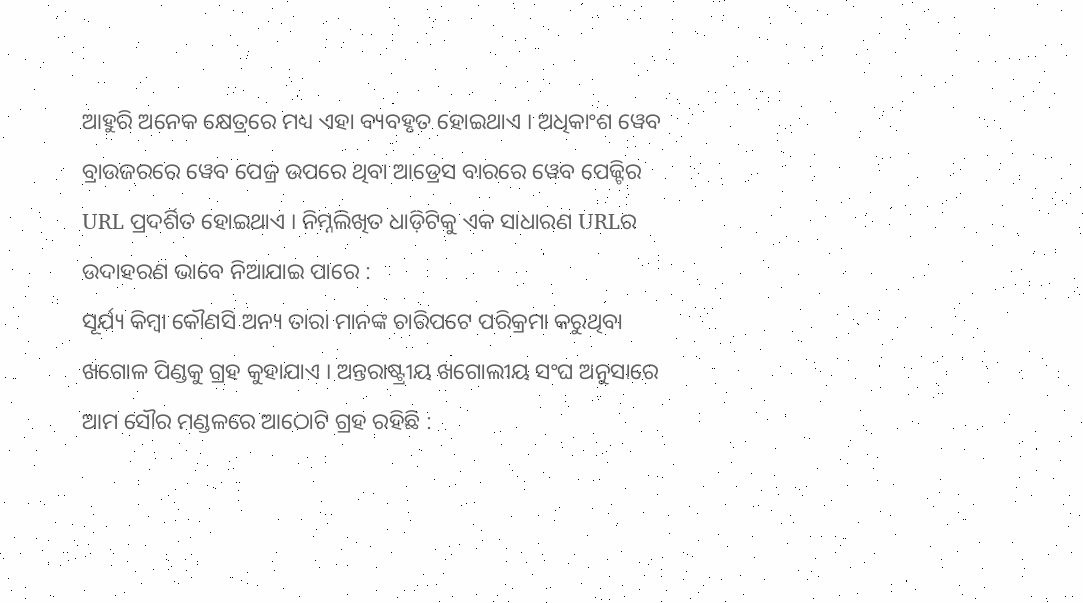ଆହୁରି ଅନେକ କ୍ଷେତ୍ରରେ ମଧ୍ୟ ଏହା ବ୍ୟବହୃତ ହୋଇଥାଏ । ଅଧିକାଂଶ ୱେବ ବ୍ରାଉଜରରେ ୱେବ ପେଜ୍ର ଉପରେ ଥିବା ଆଡ୍ରେସ ବାରରେ ୱେବ ପେଜ୍ଟିର URL ପ୍ରଦର୍ଶିତ ହୋଇଥାଏ । ନିମ୍ନଲିଖିତ ଧାଡ଼ିଟିକୁ ଏକ ସାଧାରଣ URLର ଉଦାହରଣ ଭାବେ ନିଆଯାଇ ପାରେ :
ସୂର୍ଯ୍ୟ କିମ୍ବା କୌଣସି ଅନ୍ୟ ତାରା ମାନଙ୍କ ଚାରିପଟେ ପରିକ୍ରମା କରୁଥିବା ଖଗୋଳ ପିଣ୍ଡକୁ ଗ୍ରହ କୁହାଯାଏ । ଅନ୍ତରାଷ୍ଟ୍ରୀୟ ଖଗୋଲୀୟ ସଂଘ ଅନୁସାରେ ଆମ ସୌର ମଣ୍ଡଳରେ ଆଠୋଟି ଗ୍ରହ ରହିଛି :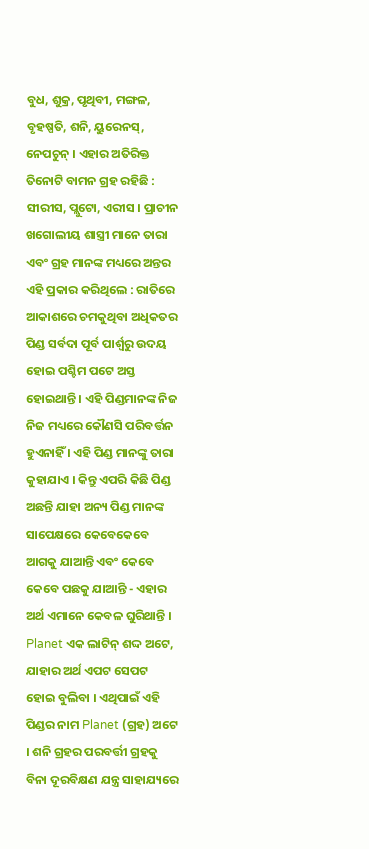ବୁଧ, ଶୁକ୍ର, ପୃଥିବୀ, ମଙ୍ଗଳ, ବୃହଷ୍ପତି, ଶନି, ୟୁରେନସ୍, ନେପଚୁନ୍ । ଏହାର ଅତିରିକ୍ତ ତିନୋଟି ବାମନ ଗ୍ରହ ରହିଛି : ସୀରୀସ, ପ୍ଲୁଟୋ, ଏରୀସ । ପ୍ରାଚୀନ ଖଗୋଲୀୟ ଶାସ୍ତ୍ରୀ ମାନେ ତାରା ଏବଂ ଗ୍ରହ ମାନଙ୍କ ମଧ୍ୟରେ ଅନ୍ତର ଏହି ପ୍ରକାର କରିଥିଲେ : ରାତିରେ ଆକାଶରେ ଚମକୁଥିବା ଅଧିକତର ପିଣ୍ଡ ସର୍ବଦା ପୂର୍ବ ପାର୍ଶ୍ୱରୁ ଉଦୟ ହୋଇ ପଶ୍ଚିମ ପଟେ ଅସ୍ତ ହୋଇଥାନ୍ତି । ଏହି ପିଣ୍ଡମାନଙ୍କ ନିଜ ନିଜ ମଧ୍ୟରେ କୌଣସି ପରିବର୍ତ୍ତନ ହୁଏନାହିଁ । ଏହି ପିଣ୍ଡ ମାନଙ୍କୁ ତାରା କୁହାଯାଏ । କିନ୍ତୁ ଏପରି କିଛି ପିଣ୍ଡ ଅଛନ୍ତି ଯାହା ଅନ୍ୟ ପିଣ୍ଡ ମାନଙ୍କ ସାପେକ୍ଷରେ କେବେକେବେ ଆଗକୁ ଯାଆନ୍ତି ଏବଂ କେବେ କେବେ ପଛକୁ ଯାଆନ୍ତି - ଏହାର ଅର୍ଥ ଏମାନେ କେବଳ ଘୁରିଥାନ୍ତି । Planet ଏକ ଲାଟିନ୍ ଶଦ୍ଦ ଅଟେ, ଯାହାର ଅର୍ଥ ଏପଟ ସେପଟ ହୋଇ ବୁଲିବା । ଏଥିପାଇଁ ଏହି ପିଣ୍ଡର ନାମ Planet (ଗ୍ରହ) ଅଟେ । ଶନି ଗ୍ରହର ପରବର୍ତ୍ତୀ ଗ୍ରହକୁ ବିନା ଦୂରବିକ୍ଷଣ ଯନ୍ତ୍ର ସାହାଯ୍ୟରେ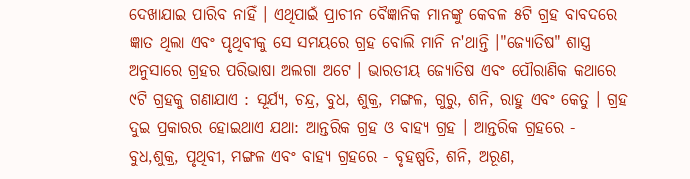ଦେଖାଯାଇ ପାରିବ ନାହିଁ । ଏଥିପାଇଁ ପ୍ରାଚୀନ ବୈଜ୍ଞାନିକ ମାନଙ୍କୁ କେବଳ ୫ଟି ଗ୍ରହ ବାବଦରେ ଜ୍ଞାତ ଥିଲା ଏବଂ ପୃଥିବୀକୁ ସେ ସମୟରେ ଗ୍ରହ ବୋଲି ମାନି ନ'ଥାନ୍ତି ।"ଜ୍ୟୋତିଷ" ଶାସ୍ତ୍ର ଅନୁସାରେ ଗ୍ରହର ପରିଭାଷା ଅଲଗା ଅଟେ । ଭାରତୀୟ ଜ୍ୟୋତିଷ ଏବଂ ପୌରାଣିକ କଥାରେ ୯ଟି ଗ୍ରହକୁ ଗଣାଯାଏ : ସୂର୍ଯ୍ୟ, ଚନ୍ଦ୍ର, ବୁଧ, ଶୁକ୍ର, ମଙ୍ଗଳ, ଗୁରୁ, ଶନି, ରାହୁ ଏବଂ କେତୁ । ଗ୍ରହ ଦୁଇ ପ୍ରକାରର ହୋଇଥାଏ ଯଥା: ଆନ୍ତରିକ ଗ୍ରହ ଓ ବାହ୍ୟ ଗ୍ରହ । ଆନ୍ତରିକ ଗ୍ରହରେ - ବୁଧ,ଶୁକ୍ର, ପୃଥିବୀ, ମଙ୍ଗଳ ଏବଂ ବାହ୍ୟ ଗ୍ରହରେ - ବୃହଷ୍ପତି, ଶନି, ଅରୂଣ,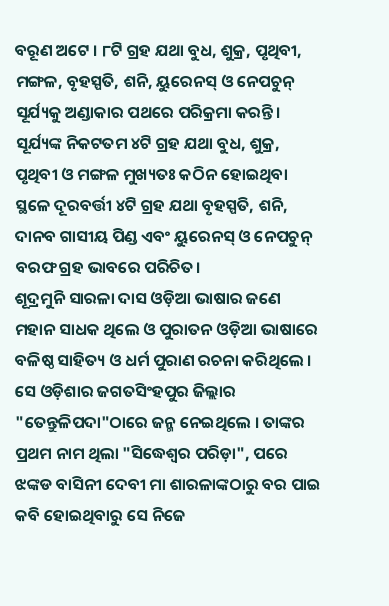ବରୂଣ ଅଟେ । ୮ଟି ଗ୍ରହ ଯଥା ବୁଧ, ଶୁକ୍ର, ପୃଥିବୀ, ମଙ୍ଗଳ, ବୃହସ୍ପତି, ଶନି, ୟୁରେନସ୍ ଓ ନେପଚୁନ୍ ସୂର୍ଯ୍ୟକୁ ଅଣ୍ଡାକାର ପଥରେ ପରିକ୍ରମା କରନ୍ତି। ସୂର୍ଯ୍ୟଙ୍କ ନିକଟତମ ୪ଟି ଗ୍ରହ ଯଥା ବୁଧ, ଶୁକ୍ର, ପୃଥିବୀ ଓ ମଙ୍ଗଳ ମୁଖ୍ୟତଃ କଠିନ ହୋଇଥିବା ସ୍ଥଳେ ଦୂରବର୍ତ୍ତୀ ୪ଟି ଗ୍ରହ ଯଥା ବୃହସ୍ପତି, ଶନି, ଦାନବ ଗାସୀୟ ପିଣ୍ଡ ଏବଂ ୟୁରେନସ୍ ଓ ନେପଚୁନ୍ ବରଫ ଗ୍ରହ ଭାବରେ ପରିଚିତ।
ଶୂଦ୍ରମୁନି ସାରଳା ଦାସ ଓଡ଼ିଆ ଭାଷାର ଜଣେ ମହାନ ସାଧକ ଥିଲେ ଓ ପୁରାତନ ଓଡ଼ିଆ ଭାଷାରେ ବଳିଷ୍ଠ ସାହିତ୍ୟ ଓ ଧର୍ମ ପୁରାଣ ରଚନା କରିଥିଲେ । ସେ ଓଡ଼ିଶାର ଜଗତସିଂହପୁର ଜିଲ୍ଲାର "ତେନ୍ତୁଳିପଦା"ଠାରେ ଜନ୍ମ ନେଇଥିଲେ । ତାଙ୍କର ପ୍ରଥମ ନାମ ଥିଲା "ସିଦ୍ଧେଶ୍ୱର ପରିଡ଼ା", ପରେ ଝଙ୍କଡ ବାସିନୀ ଦେବୀ ମା ଶାରଳାଙ୍କଠାରୁ ବର ପାଇ କବି ହୋଇଥିବାରୁ ସେ ନିଜେ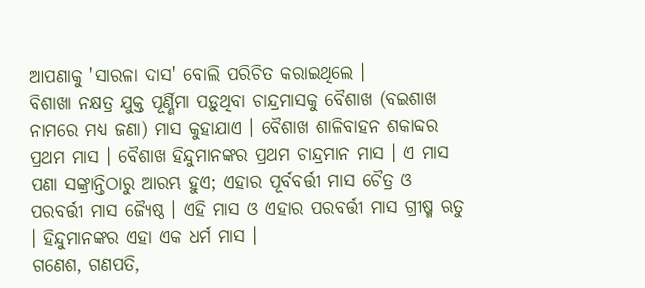ଆପଣାକୁ 'ସାରଳା ଦାସ' ବୋଲି ପରିଚିତ କରାଇଥିଲେ ।
ବିଶାଖା ନକ୍ଷତ୍ର ଯୁକ୍ତ ପୂର୍ଣ୍ଣିମା ପଡ଼ୁଥିବା ଚାନ୍ଦ୍ରମାସକୁ ବୈଶାଖ (ବଇଶାଖ ନାମରେ ମଧ୍ୟ ଜଣା) ମାସ କୁହାଯାଏ । ବୈଶାଖ ଶାଳିବାହନ ଶକାବ୍ଦର ପ୍ରଥମ ମାସ । ବୈଶାଖ ହିନ୍ଦୁମାନଙ୍କର ପ୍ରଥମ ଚାନ୍ଦ୍ରମାନ ମାସ । ଏ ମାସ ପଣା ସଙ୍କ୍ରାନ୍ତିଠାରୁ ଆରମ୍ଭ ହୁଏ; ଏହାର ପୂର୍ବବର୍ତ୍ତୀ ମାସ ଚୈତ୍ର ଓ ପରବର୍ତ୍ତୀ ମାସ ଜ୍ୟୈଷ୍ଠ । ଏହି ମାସ ଓ ଏହାର ପରବର୍ତ୍ତୀ ମାସ ଗ୍ରୀଷ୍ମ ଋତୁ । ହିନ୍ଦୁମାନଙ୍କର ଏହା ଏକ ଧର୍ମ ମାସ ।
ଗଣେଶ, ଗଣପତି,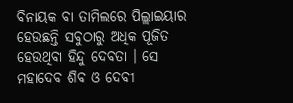ବିନାୟକ ବା ତାମିଲରେ ପିଲ୍ଲାଇୟାର ହେଉଛନ୍ତି ସବୁଠାରୁ ଅଧିକ ପୂଜିତ ହେଉଥିବା ହିନ୍ଦୁ ଦେବତା । ସେ ମହାଦେବ ଶିବ ଓ ଦେବୀ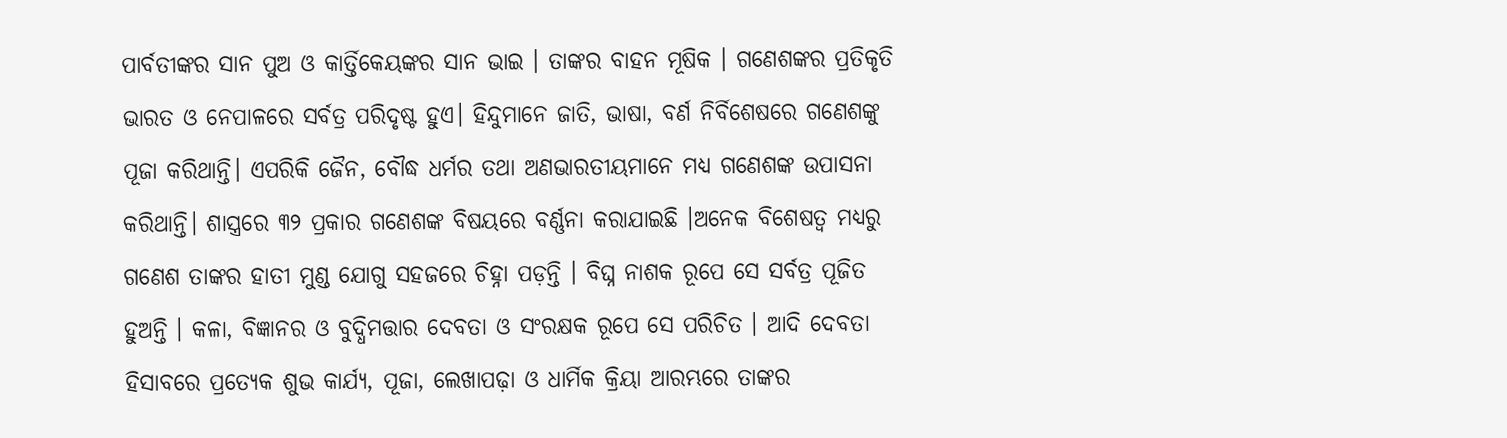ପାର୍ବତୀଙ୍କର ସାନ ପୁଅ ଓ କାର୍ତ୍ତିକେୟଙ୍କର ସାନ ଭାଇ । ତାଙ୍କର ବାହନ ମୂଷିକ । ଗଣେଶଙ୍କର ପ୍ରତିକୃତି ଭାରତ ଓ ନେପାଳରେ ସର୍ବତ୍ର ପରିଦୃଷ୍ଟ ହୁଏ। ହିନ୍ଦୁମାନେ ଜାତି, ଭାଷା, ବର୍ଣ ନିର୍ବିଶେଷରେ ଗଣେଶଙ୍କୁ ପୂଜା କରିଥାନ୍ତି। ଏପରିକି ଜୈନ, ବୌଦ୍ଧ ଧର୍ମର ତଥା ଅଣଭାରତୀୟମାନେ ମଧ୍ୟ ଗଣେଶଙ୍କ ଉପାସନା କରିଥାନ୍ତି। ଶାସ୍ତ୍ରରେ ୩୨ ପ୍ରକାର ଗଣେଶଙ୍କ ବିଷୟରେ ବର୍ଣ୍ଣନା କରାଯାଇଛି ।ଅନେକ ବିଶେଷତ୍ୱ ମଧ୍ୟରୁ ଗଣେଶ ତାଙ୍କର ହାତୀ ମୁଣ୍ଡ ଯୋଗୁ ସହଜରେ ଚିହ୍ନା ପଡ଼ନ୍ତି । ବିଘ୍ନ ନାଶକ ରୂପେ ସେ ସର୍ବତ୍ର ପୂଜିତ ହୁଅନ୍ତି । କଳା, ବିଜ୍ଞାନର ଓ ବୁଦ୍ଧିମତ୍ତାର ଦେବତା ଓ ସଂରକ୍ଷକ ରୂପେ ସେ ପରିଚିତ । ଆଦି ଦେବତା ହିସାବରେ ପ୍ରତ୍ୟେକ ଶୁଭ କାର୍ଯ୍ୟ, ପୂଜା, ଲେଖାପଢ଼ା ଓ ଧାର୍ମିକ କ୍ରିୟା ଆରମ୍ଭରେ ତାଙ୍କର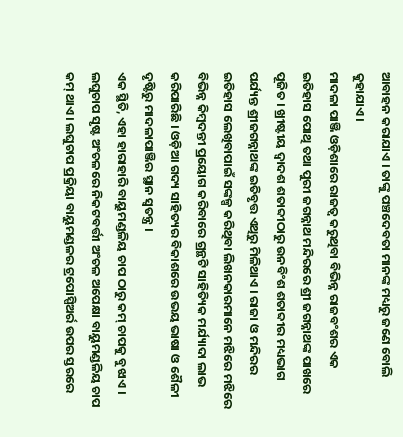ଆବାହନ କରାଯାଏ । ତାଙ୍କୁ ପଞ୍ଚଦେବତା ମାନଙ୍କ ମଧ୍ୟରୁ ଜଣେ ବୋଲି କୁହାଯାଏ।
ମାଦଳା ପାଞ୍ଜି ଓଡ଼ିଶାରେ ରାଜତ୍ୱ କରୁଥିବା ବିଭିନ୍ନ ରାଜବଂଶର ଏକ ଇତିହାସ ପୋଥି ତଥା ପୁରୀ ଜଗନ୍ନାଥ ମନ୍ଦିରରେ ଶ୍ରୀ ଜଗନ୍ନାଥଙ୍କ ପାଖରେ ପୂଜିତ । ଖ୍ରୀଷ୍ଟୀୟ ଦ୍ୱାଦଶ ଶତାବ୍ଦୀଠାରୁ ଉନବିଂଶ ଶତାବ୍ଦୀର ମଧ୍ୟଭାଗ ପର୍ଯ୍ୟନ୍ତ ଶ୍ରୀଜଗନ୍ନାଥଙ୍କ ଇତିବୃତ୍ତ ଏଥିରୁ ମିଳିଥାଏ । ରାଜା ଓ ମନ୍ଦିରର ଇତିହାସ ଲେଖିବାପାଇଁ ସଙ୍କଳ୍ପ କରିଥିବା ଲିଖନକାରମାନେ ମଝିରେ ମଝିରେ ବିଭିନ୍ନ କିମ୍ବଦନ୍ତୀ ପ୍ରୟୋଗ କରିବାରେ ଗ୍ରନ୍ଥଟି ସାହିତ୍ୟିକ ମର୍ଯ୍ୟାଦା ଲାଭ କରିପାରିଛି । ଓଡ଼ିଆ ଗଦ୍ୟ ସାହିତ୍ୟର ବିକାଶରେ ଉଭୟ ଭାଷା ଓ ଶୈଳୀ ଦୃଷ୍ଟିରୁ ମାଦଳାପାଞ୍ଜିର ସ୍ଥାନ ସ୍ୱତନ୍ତ୍ର ।
ଏକ ସ୍ଥିତି, ଏହା ହାରାହାରି ବାୟୁମଣ୍ଡଳିୟ ଚାପ ଠାରୁ କମ୍ ଚାପକୁ ବୁଝାଏ । ଲଘୁଚାପ ସୃଷ୍ଟ ଅଂଚଳରେ ନିକଟବର୍ତ୍ତୀ ଅଂଚଳ ଅପେକ୍ଷା ବାୟୁମଣ୍ଡଳିୟ ଚାପ କମ୍ ଥାଏ । ଲଘୁଚାପ ପ୍ରକ୍ରିୟା ବାୟୁମଣ୍ଡଳର ଟ୍ରପୋସ୍ପିଅର୍ର ଉପର ସ୍ତରରେ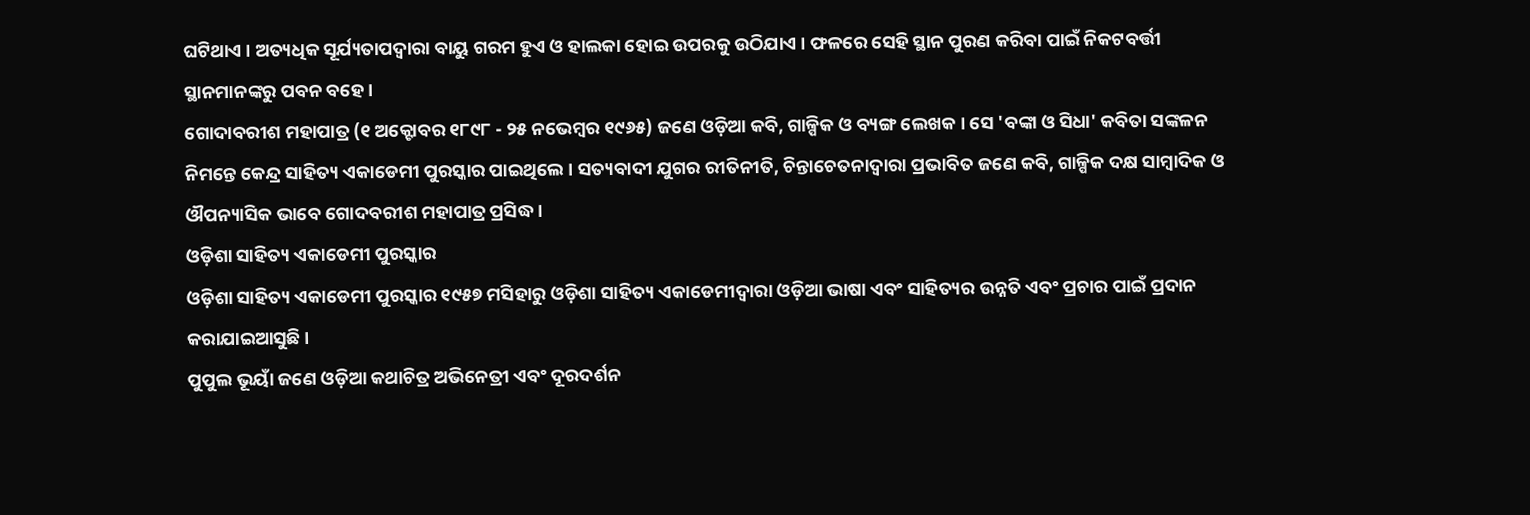ଘଟିଥାଏ । ଅତ୍ୟଧିକ ସୂର୍ଯ୍ୟତାପଦ୍ୱାରା ବାୟୁ ଗରମ ହୁଏ ଓ ହାଲକା ହୋଇ ଉପରକୁ ଉଠିଯାଏ । ଫଳରେ ସେହି ସ୍ଥାନ ପୁରଣ କରିବା ପାଇଁ ନିକଟବର୍ତ୍ତୀ ସ୍ଥାନମାନଙ୍କରୁ ପବନ ବହେ ।
ଗୋଦାବରୀଶ ମହାପାତ୍ର (୧ ଅକ୍ଟୋବର ୧୮୯୮ - ୨୫ ନଭେମ୍ବର ୧୯୬୫) ଜଣେ ଓଡ଼ିଆ କବି, ଗାଳ୍ପିକ ଓ ବ୍ୟଙ୍ଗ ଲେଖକ । ସେ 'ବଙ୍କା ଓ ସିଧା' କବିତା ସଙ୍କଳନ ନିମନ୍ତେ କେନ୍ଦ୍ର ସାହିତ୍ୟ ଏକାଡେମୀ ପୁରସ୍କାର ପାଇଥିଲେ । ସତ୍ୟବାଦୀ ଯୁଗର ରୀତିନୀତି, ଚିନ୍ତାଚେତନାଦ୍ୱାରା ପ୍ରଭାବିତ ଜଣେ କବି, ଗାଳ୍ପିକ ଦକ୍ଷ ସାମ୍ବାଦିକ ଓ ଔପନ୍ୟାସିକ ଭାବେ ଗୋଦବରୀଶ ମହାପାତ୍ର ପ୍ରସିଦ୍ଧ ।
ଓଡ଼ିଶା ସାହିତ୍ୟ ଏକାଡେମୀ ପୁରସ୍କାର
ଓଡ଼ିଶା ସାହିତ୍ୟ ଏକାଡେମୀ ପୁରସ୍କାର ୧୯୫୭ ମସିହାରୁ ଓଡ଼ିଶା ସାହିତ୍ୟ ଏକାଡେମୀଦ୍ୱାରା ଓଡ଼ିଆ ଭାଷା ଏବଂ ସାହିତ୍ୟର ଉନ୍ନତି ଏବଂ ପ୍ରଚାର ପାଇଁ ପ୍ରଦାନ କରାଯାଇଆସୁଛି ।
ପୁପୁଲ ଭୂୟାଁ ଜଣେ ଓଡ଼ିଆ କଥାଚିତ୍ର ଅଭିନେତ୍ରୀ ଏବଂ ଦୂରଦର୍ଶନ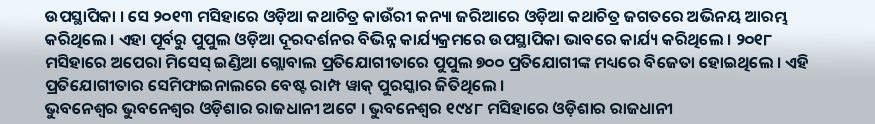ଉପସ୍ଥାପିକା । ସେ ୨୦୧୩ ମସିହାରେ ଓଡ଼ିଆ କଥାଚିତ୍ର କାଉଁରୀ କନ୍ୟା ଜରିଆରେ ଓଡ଼ିଆ କଥାଚିତ୍ର ଜଗତରେ ଅଭିନୟ ଆରମ୍ଭ କରିଥିଲେ । ଏହା ପୂର୍ବରୁ ପୁପୁଲ ଓଡ଼ିଆ ଦୂରଦର୍ଶନର ବିଭିନ୍ନ କାର୍ଯ୍ୟକ୍ରମରେ ଉପସ୍ଥାପିକା ଭାବରେ କାର୍ଯ୍ୟ କରିଥିଲେ । ୨୦୧୮ ମସିହାରେ ଅପେରା ମିସେସ୍ ଇଣ୍ଡିଆ ଗ୍ଲୋବାଲ ପ୍ରତିଯୋଗୀତାରେ ପୁପୁଲ ୭୦୦ ପ୍ରତିଯୋଗୀଙ୍କ ମଧ୍ୟରେ ବିଜେତା ହୋଇଥିଲେ । ଏହି ପ୍ରତିଯୋଗୀତାର ସେମିଫାଇନାଲରେ ବେଷ୍ଟ ରାମ୍ପ ୱାକ୍ ପୁରସ୍କାର ଜିତିଥିଲେ ।
ଭୁବନେଶ୍ୱର ଭୁବନେଶ୍ୱର ଓଡ଼ିଶାର ରାଜଧାନୀ ଅଟେ । ଭୁବନେଶ୍ୱର ୧୯୪୮ ମସିହାରେ ଓଡ଼ିଶାର ରାଜଧାନୀ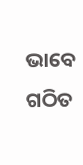ଭାବେ ଗଠିତ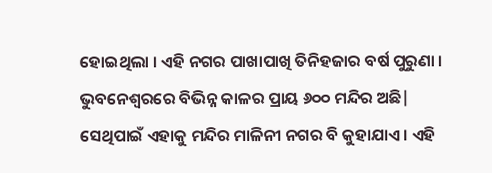ହୋଇଥିଲା । ଏହି ନଗର ପାଖାପାଖି ତିନିହଜାର ବର୍ଷ ପୁରୁଣା । ଭୁବନେଶ୍ୱରରେ ବିଭିନ୍ନ କାଳର ପ୍ରାୟ ୬୦୦ ମନ୍ଦିର ଅଛି| ସେଥିପାଇଁ ଏହାକୁ ମନ୍ଦିର ମାଳିନୀ ନଗର ବି କୁହାଯାଏ । ଏହି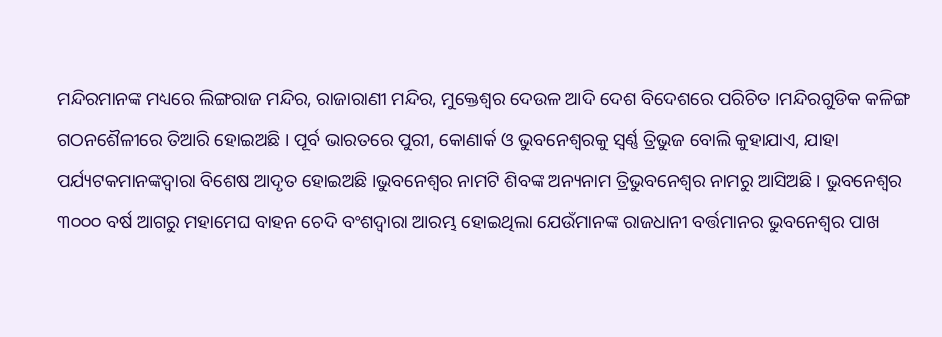ମନ୍ଦିରମାନଙ୍କ ମଧ୍ୟରେ ଲିଙ୍ଗରାଜ ମନ୍ଦିର, ରାଜାରାଣୀ ମନ୍ଦିର, ମୁକ୍ତେଶ୍ୱର ଦେଉଳ ଆଦି ଦେଶ ବିଦେଶରେ ପରିଚିତ ।ମନ୍ଦିରଗୁଡିକ କଳିଙ୍ଗ ଗଠନଶୈଳୀରେ ତିଆରି ହୋଇଅଛି । ପୂର୍ବ ଭାରତରେ ପୁରୀ, କୋଣାର୍କ ଓ ଭୁବନେଶ୍ୱରକୁ ସ୍ୱର୍ଣ୍ଣ ତ୍ରିଭୁଜ ବୋଲି କୁହାଯାଏ, ଯାହା ପର୍ଯ୍ୟଟକମାନଙ୍କଦ୍ୱାରା ବିଶେଷ ଆଦୃତ ହୋଇଅଛି ।ଭୁବନେଶ୍ୱର ନାମଟି ଶିବଙ୍କ ଅନ୍ୟନାମ ତ୍ରିଭୁବନେଶ୍ୱର ନାମରୁ ଆସିଅଛି । ଭୁବନେଶ୍ୱର ୩୦୦୦ ବର୍ଷ ଆଗରୁ ମହାମେଘ ବାହନ ଚେଦି ବଂଶଦ୍ୱାରା ଆରମ୍ଭ ହୋଇଥିଲା ଯେଉଁମାନଙ୍କ ରାଜଧାନୀ ବର୍ତ୍ତମାନର ଭୁବନେଶ୍ୱର ପାଖ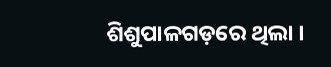ଶିଶୁପାଳଗଡ଼ରେ ଥିଲା ।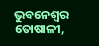ଭୁବନେଶ୍ୱର ତୋଷାଳୀ,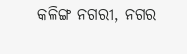କଳିଙ୍ଗ ନଗରୀ, ନଗର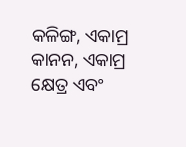କଳିଙ୍ଗ, ଏକାମ୍ର କାନନ, ଏକାମ୍ର କ୍ଷେତ୍ର ଏବଂ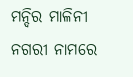ମନ୍ଦିର ମାଳିନୀ ନଗରୀ ନାମରେ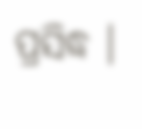ପ୍ରସିଦ୍ଧ ।